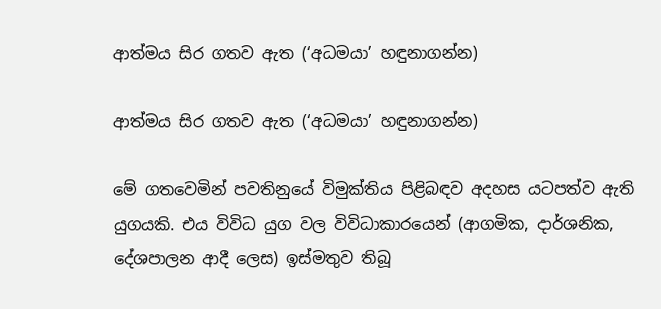ආත්මය සිර ගතව ඇත (‘අධමයා’ හඳුනාගන්න)

ආත්මය සිර ගතව ඇත (‘අධමයා’ හඳුනාගන්න)

මේ ගතවෙමින් පවතිනුයේ විමුක්තිය පිළිබඳව අදහස යටපත්ව ඇති යුගයකි. එය විවිධ යුග වල විවිධාකාරයෙන් (ආගමික, දාර්ශනික, දේශපාලන ආදී ලෙස) ඉස්මතුව තිබූ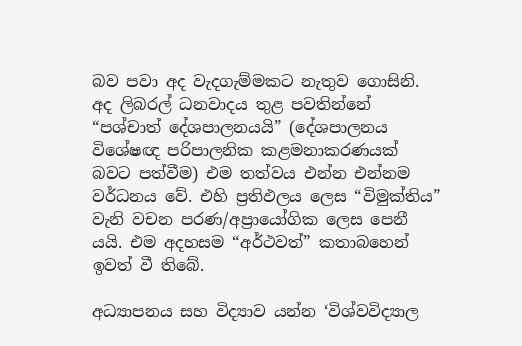බව පවා අද වැදගැම්මකට නැතුව ගොසිනි. අද ලිබරල් ධනවාදය තුළ පවතින්නේ “පශ්චාත් දේශපාලනයයි” (දේශපාලනය විශේෂඥ පරිපාලනික කළමනාකරණයක් බවට පත්වීම) එම තත්වය එන්න එන්නම වර්ධනය වේ. එහි ප්‍රතිඵලය ලෙස “විමුක්තිය” වැනි වචන පරණ/අප්‍රායෝගික ලෙස පෙනී යයි. එම අදහසම “අර්ථවත්” කතාබහෙන් ඉවත් වී තිබේ.

අධ්‍යාපනය සහ විද්‍යාව යන්න ‘විශ්වවිද්‍යාල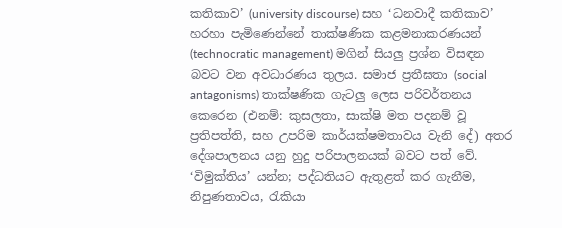කතිකාව’ (university discourse) සහ ‘ධනවාදී කතිකාව’ හරහා පැමිණෙන්නේ තාක්ෂණික කළමනාකරණයන් (technocratic management) මගින් සියලු ප්‍රශ්න විසඳන බවට වන අවධාරණය තුලය. සමාජ ප්‍රතීඝතා (social antagonisms) තාක්ෂණික ගැටලු ලෙස පරිවර්තනය කෙරෙන (එනම්: කුසලතා, සාක්ෂි මත පදනම් වූ ප්‍රතිපත්ති, සහ උපරිම කාර්යක්ෂමතාවය වැනි දේ) අතර දේශපාලනය යනු හුදු පරිපාලනයක් බවට පත් වේ. ‘විමුක්තිය’ යන්න; පද්ධතියට ඇතුළත් කර ගැනීම, නිපුණතාවය, රැකියා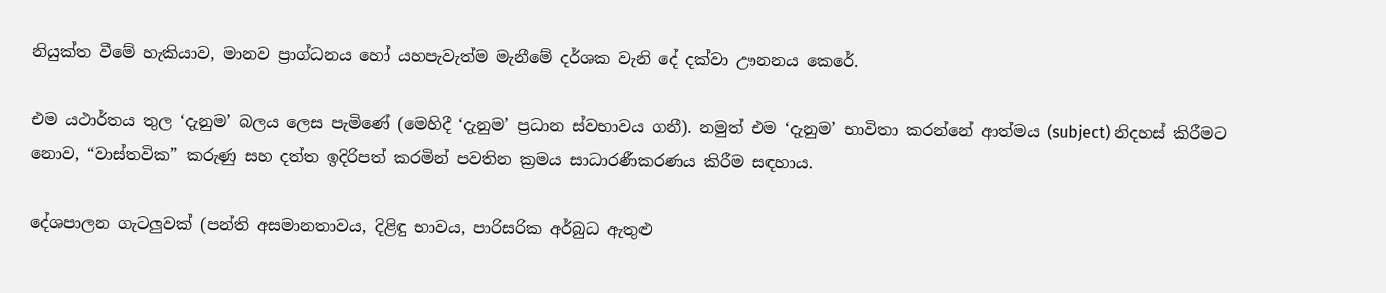නියුක්ත වීමේ හැකියාව, මානව ප්‍රාග්ධනය හෝ යහපැවැත්ම මැනීමේ දර්ශක වැනි දේ දක්වා ඌනනය කෙරේ.

එම යථාර්තය තුල ‘දැනුම’ බලය ලෙස පැමිණේ (මෙහිදී ‘දැනුම’ ප්‍රධාන ස්වභාවය ගනී). නමුත් එම ‘දැනුම’ භාවිතා කරන්නේ ආත්මය (subject) නිදහස් කිරීමට නොව, “වාස්තවික” කරුණු සහ දත්ත ඉදිරිපත් කරමින් පවතින ක්‍රමය සාධාරණීකරණය කිරීම සඳහාය.

දේශපාලන ගැටලුවක් (පන්ති අසමානතාවය, දිළිඳු භාවය, පාරිසරික අර්බුධ ඇතුළු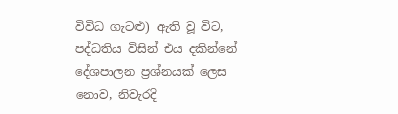විවිධ ගැටළු) ඇති වූ විට, පද්ධතිය විසින් එය දකින්නේ දේශපාලන ප්‍රශ්නයක් ලෙස නොව, නිවැරදි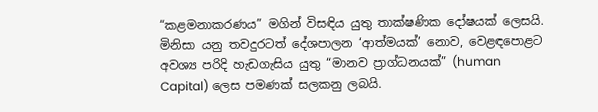“කළමනාකරණය” මගින් විසඳිය යුතු තාක්ෂණික දෝෂයක් ලෙසයි. මිනිසා යනු තවදුරටත් දේශපාලන ‘ආත්මයක්’ නොව, වෙළඳපොළට අවශ්‍ය පරිදි හැඩගැසිය යුතු “මානව ප්‍රාග්ධනයක්” (human Capital) ලෙස පමණක් සලකනු ලබයි.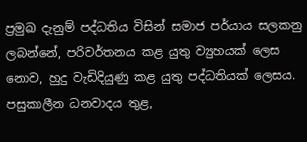ප්‍රමුඛ දැනුම් පද්ධතිය විසින් සමාජ පර්යාය සලකනු ලබන්නේ, පරිවර්තනය කළ යුතු ව්‍යුහයක් ලෙස නොව, හුදු වැඩිදියුණු කළ යුතු පද්ධතියක් ලෙසය. පසුකාලීන ධනවාදය තුළ,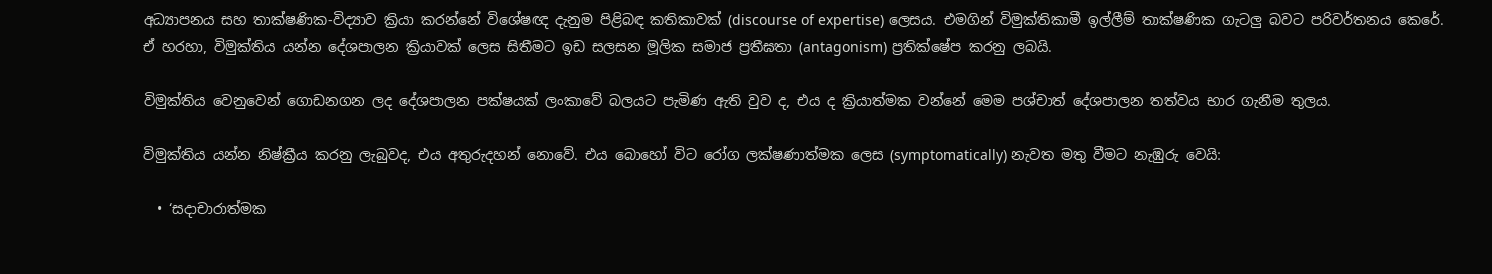අධ්‍යාපනය සහ තාක්ෂණික-විද්‍යාව ක්‍රියා කරන්නේ විශේෂඥ දැනුම පිළිබඳ කතිකාවක් (discourse of expertise) ලෙසය. එමගින් විමුක්තිකාමී ඉල්ලීම් තාක්ෂණික ගැටලු බවට පරිවර්තනය කෙරේ. ඒ හරහා, විමුක්තිය යන්න දේශපාලන ක්‍රියාවක් ලෙස සිතීමට ඉඩ සලසන මූලික සමාජ ප්‍රතීඝතා (antagonism) ප්‍රතික්ෂේප කරනු ලබයි.

විමුක්තිය වෙනුවෙන් ගොඩනගන ලද දේශපාලන පක්ෂයක් ලංකාවේ බලයට පැමිණ ඇති වුව ද, එය ද ක්‍රියාත්මක වන්නේ මෙම පශ්චාත් දේශපාලන තත්වය භාර ගැනීම තුලය.

විමුක්තිය යන්න නිෂ්ක්‍රීය කරනු ලැබුවද, එය අතුරුදහන් නොවේ. එය බොහෝ විට රෝග ලක්ෂණාත්මක ලෙස (symptomatically) නැවත මතු වීමට නැඹුරු වෙයි:

  • ‘සදාචාරාත්මක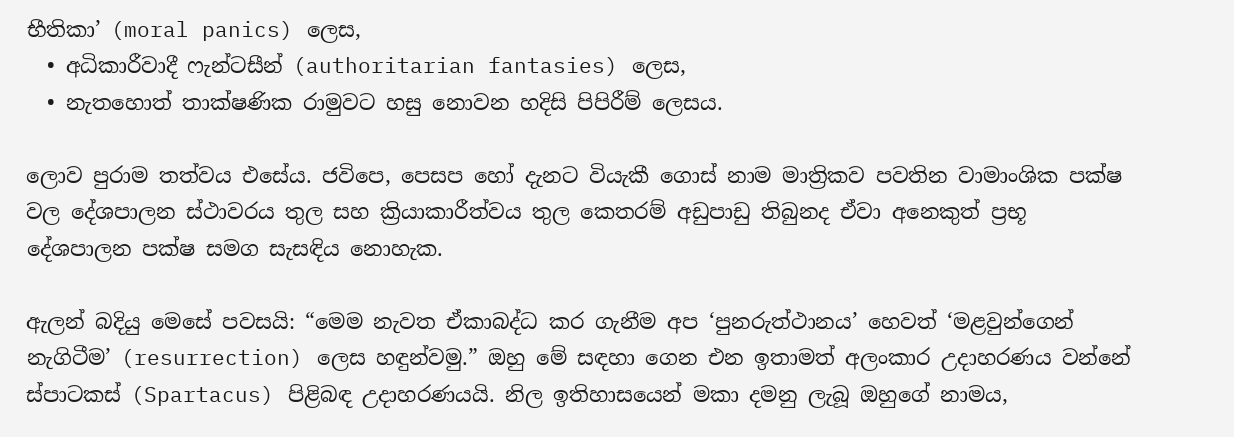භීතිකා’ (moral panics) ලෙස,
  • අධිකාරීවාදී ෆැන්ටසීන් (authoritarian fantasies) ලෙස,
  • නැතහොත් තාක්ෂණික රාමුවට හසු නොවන හදිසි පිපිරීම් ලෙසය.

ලොව පුරාම තත්වය එසේය. ජවිපෙ, පෙසප හෝ දැනට වියැකී ගොස් නාම මාත්‍රිකව පවතින වාමාංශික පක්ෂ වල දේශපාලන ස්ථාවරය තුල සහ ක්‍රියාකාරීත්වය තුල කෙතරම් අඩුපාඩු තිබුනද ඒවා අනෙකුත් ප්‍රභූ දේශපාලන පක්ෂ සමග සැසඳිය නොහැක.

ඇලන් බදියු මෙසේ පවසයි: “මෙම නැවත ඒකාබද්ධ කර ගැනීම අප ‘පුනරුත්ථානය’ හෙවත් ‘මළවුන්ගෙන් නැගිටීම’ (resurrection) ලෙස හඳුන්වමු.” ඔහු මේ සඳහා ගෙන එන ඉතාමත් අලංකාර උදාහරණය වන්නේ ස්පාටකස් (Spartacus) පිළිබඳ උදාහරණයයි. නිල ඉතිහාසයෙන් මකා දමනු ලැබූ ඔහුගේ නාමය,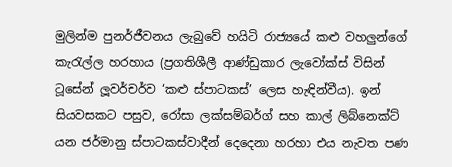මුලින්ම පුනර්ජීවනය ලැබුවේ හයිටි රාජ්‍යයේ කළු වහලුන්ගේ කැරැල්ල හරහාය (ප්‍රගතිශීලී ආණ්ඩුකාර ලැවෝක්ස් විසින් ටූසේන් ලූවර්චර්ව ‘කළු ස්පාටකස්’ ලෙස හැඳින්වීය). ඉන් සියවසකට පසුව, රෝසා ලක්සම්බර්ග් සහ කාල් ලිබ්නෙක්ට් යන ජර්මානු ස්පාටකස්වාදීන් දෙදෙනා හරහා එය නැවත පණ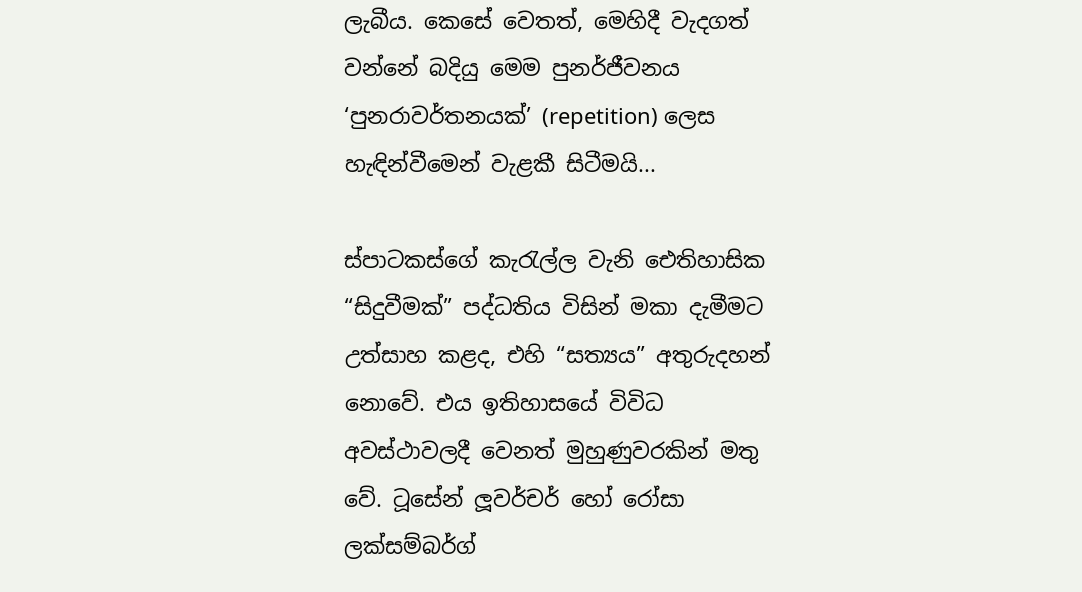ලැබීය. කෙසේ වෙතත්, මෙහිදී වැදගත් වන්නේ බදියු මෙම පුනර්ජීවනය ‘පුනරාවර්තනයක්’ (repetition) ලෙස හැඳින්වීමෙන් වැළකී සිටීමයි...

ස්පාටකස්ගේ කැරැල්ල වැනි ඓතිහාසික “සිදුවීමක්” පද්ධතිය විසින් මකා දැමීමට උත්සාහ කළද, එහි “සත්‍යය” අතුරුදහන් නොවේ. එය ඉතිහාසයේ විවිධ අවස්ථාවලදී වෙනත් මුහුණුවරකින් මතු වේ. ටූසේන් ලූවර්චර් හෝ රෝසා ලක්සම්බර්ග්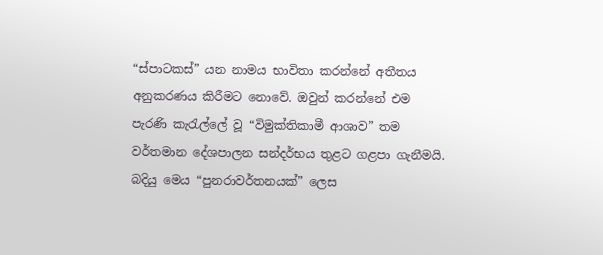“ස්පාටකස්” යන නාමය භාවිතා කරන්නේ අතීතය අනුකරණය කිරීමට නොවේ. ඔවුන් කරන්නේ එම පැරණි කැරැල්ලේ වූ “විමුක්තිකාමී ආශාව” තම වර්තමාන දේශපාලන සන්දර්භය තුළට ගළපා ගැනීමයි. බදියු මෙය “පුනරාවර්තනයක්” ලෙස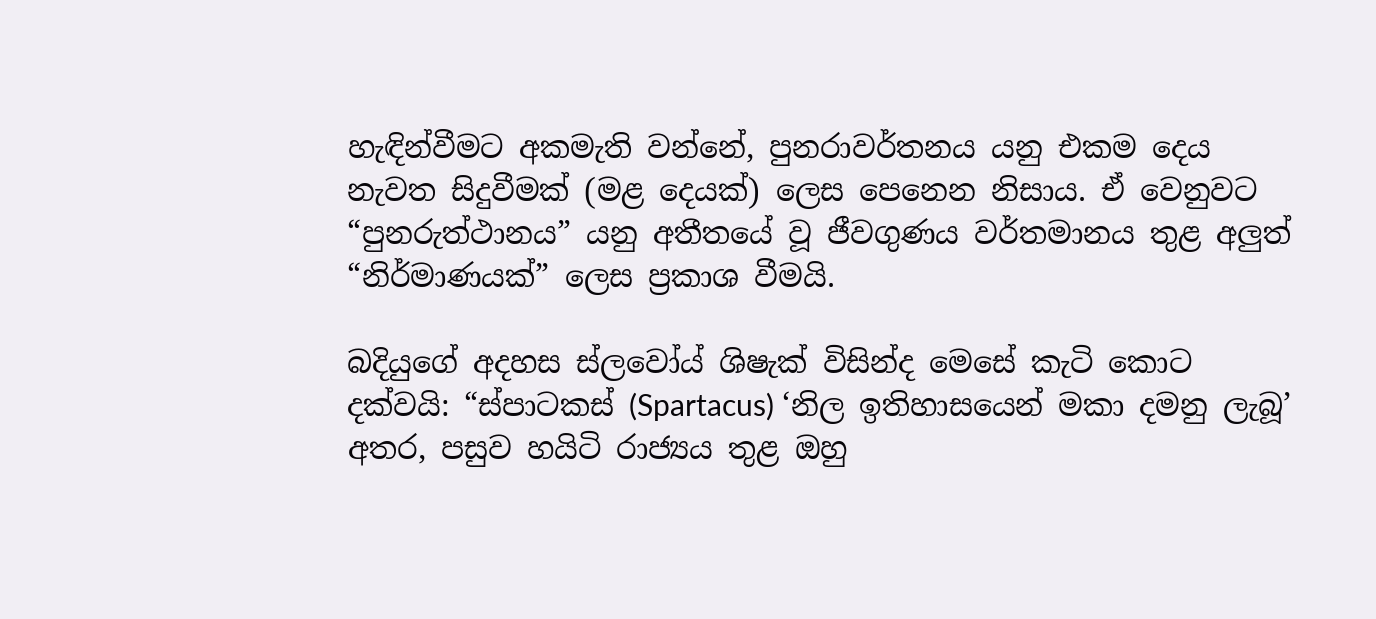හැඳින්වීමට අකමැති වන්නේ, පුනරාවර්තනය යනු එකම දෙය නැවත සිදුවීමක් (මළ දෙයක්) ලෙස පෙනෙන නිසාය. ඒ වෙනුවට “පුනරුත්ථානය” යනු අතීතයේ වූ ජීවගුණය වර්තමානය තුළ අලුත් “නිර්මාණයක්” ලෙස ප්‍රකාශ වීමයි.

බදියුගේ අදහස ස්ලවෝය් ශිෂැක් විසින්ද මෙසේ කැටි කොට දක්වයි: “ස්පාටකස් (Spartacus) ‘නිල ඉතිහාසයෙන් මකා දමනු ලැබූ’ අතර, පසුව හයිටි රාජ්‍යය තුළ ඔහු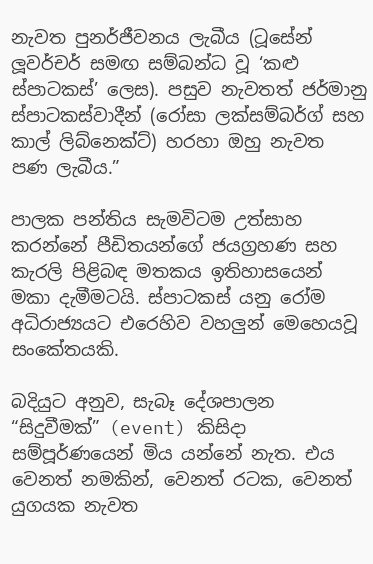නැවත පුනර්ජීවනය ලැබීය (ටූසේන් ලූවර්චර් සමඟ සම්බන්ධ වූ ‘කළු ස්පාටකස්’ ලෙස). පසුව නැවතත් ජර්මානු ස්පාටකස්වාදීන් (රෝසා ලක්සම්බර්ග් සහ කාල් ලිබ්නෙක්ට්) හරහා ඔහු නැවත පණ ලැබීය.”

පාලක පන්තිය සැමවිටම උත්සාහ කරන්නේ පීඩිතයන්ගේ ජයග්‍රහණ සහ කැරලි පිළිබඳ මතකය ඉතිහාසයෙන් මකා දැමීමටයි. ස්පාටකස් යනු රෝම අධිරාජ්‍යයට එරෙහිව වහලුන් මෙහෙයවූ සංකේතයකි.

බදියුට අනුව, සැබෑ දේශපාලන “සිදුවීමක්” (event) කිසිදා සම්පූර්ණයෙන් මිය යන්නේ නැත. එය වෙනත් නමකින්, වෙනත් රටක, වෙනත් යුගයක නැවත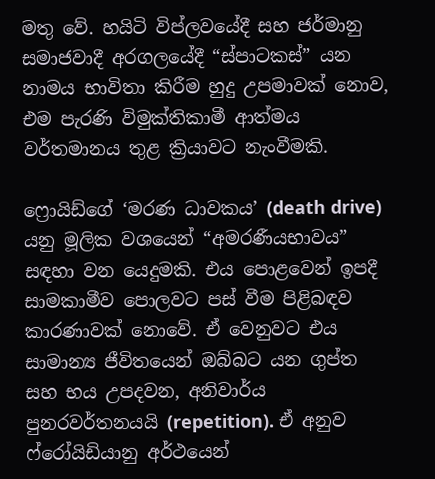මතු වේ. හයිටි විප්ලවයේදී සහ ජර්මානු සමාජවාදී අරගලයේදී “ස්පාටකස්” යන නාමය භාවිතා කිරීම හුදු උපමාවක් නොව, එම පැරණි විමුක්තිකාමී ආත්මය වර්තමානය තුළ ක්‍රියාවට නැංවීමකි.

ෆ්‍රොයිඩ්ගේ ‘මරණ ධාවකය’ (death drive) යනු මූලික වශයෙන් “අමරණීයභාවය” සඳහා වන යෙදුමකි. එය පොළවෙන් ඉපදී සාමකාමීව පොලවට පස් වීම පිළිබඳව කාරණාවක් නොවේ. ඒ වෙනුවට එය සාමාන්‍ය ජීවිතයෙන් ඔබ්බට යන ගුප්ත සහ භය උපදවන, අනිවාර්ය පුනරවර්තනයයි (repetition). ඒ අනුව ෆ්රෝයිඩියානු අර්ථයෙන්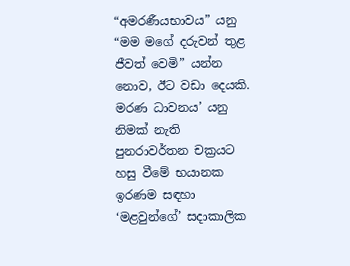“අමරණීයභාවය” යනු “මම මගේ දරුවන් තුළ ජීවත් වෙමි” යන්න නොව, ඊට වඩා දෙයකි. මරණ ධාවනය’ යනු  නිමක් නැති පුනරාවර්තන චක්‍රයට හසු වීමේ භයානක ඉරණම සඳහා ‘මළවුන්ගේ’ සදාකාලික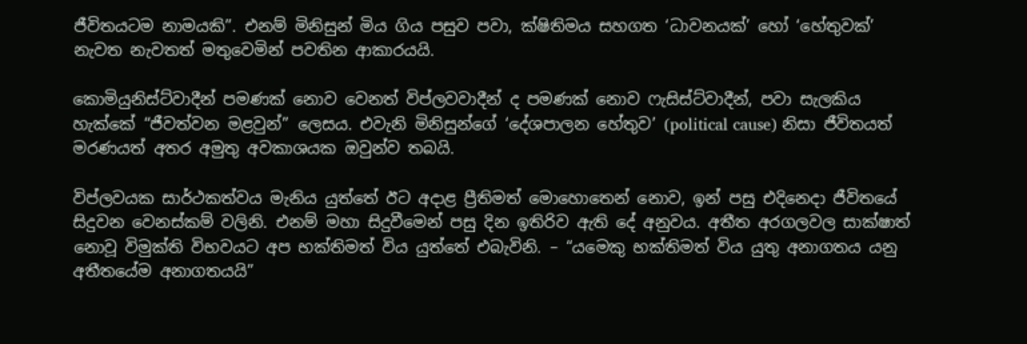ජීවිතයටම නාමයකි”. එනම් මිනිසුන් මිය ගිය පසුව පවා, ක්ෂිතිමය සහගත ‘ධාවනයක්’ හෝ ‘හේතුවක්’ නැවත නැවතත් මතුවෙමින් පවතින ආකාරයයි.

කොමියුනිස්ට්වාදීන් පමණක් නොව වෙනත් විප්ලවවාදීන් ද පමණක් නොව ෆැසිස්ට්වාදීන්, පවා සැලකිය හැක්කේ “ජීවත්වන මළවුන්” ලෙසය. එවැනි මිනිසුන්ගේ ‘දේශපාලන හේතුව’ (political cause) නිසා ජීවිතයත් මරණයත් අතර අමුතු අවකාශයක ඔවුන්ව තබයි.

විප්ලවයක සාර්ථකත්වය මැනිය යුත්තේ ඊට අදාළ ප්‍රීතිමත් මොහොතෙන් නොව, ඉන් පසු එදිනෙදා ජීවිතයේ සිදුවන වෙනස්කම් වලිනි. එනම් මහා සිදුවීමෙන් පසු දින ඉතිරිව ඇති දේ අනුවය. අතීත අරගලවල සාක්ෂාත් නොවූ විමුක්ති විභවයට අප භක්තිමත් විය යුත්තේ එබැවිනි. – “යමෙකු භක්තිමත් විය යුතු අනාගතය යනු අතීතයේම අනාගතයයි”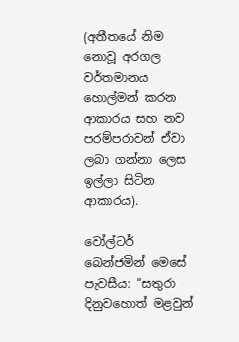(අතීතයේ නිම නොවූ අරගල වර්තමානය හොල්මන් කරන ආකාරය සහ නව පරම්පරාවන් ඒවා ලබා ගන්නා ලෙස ඉල්ලා සිටින ආකාරය).

වෝල්ටර් බෙන්ජමින් මෙසේ පැවසීය: “සතුරා දිනුවහොත් මළවුන්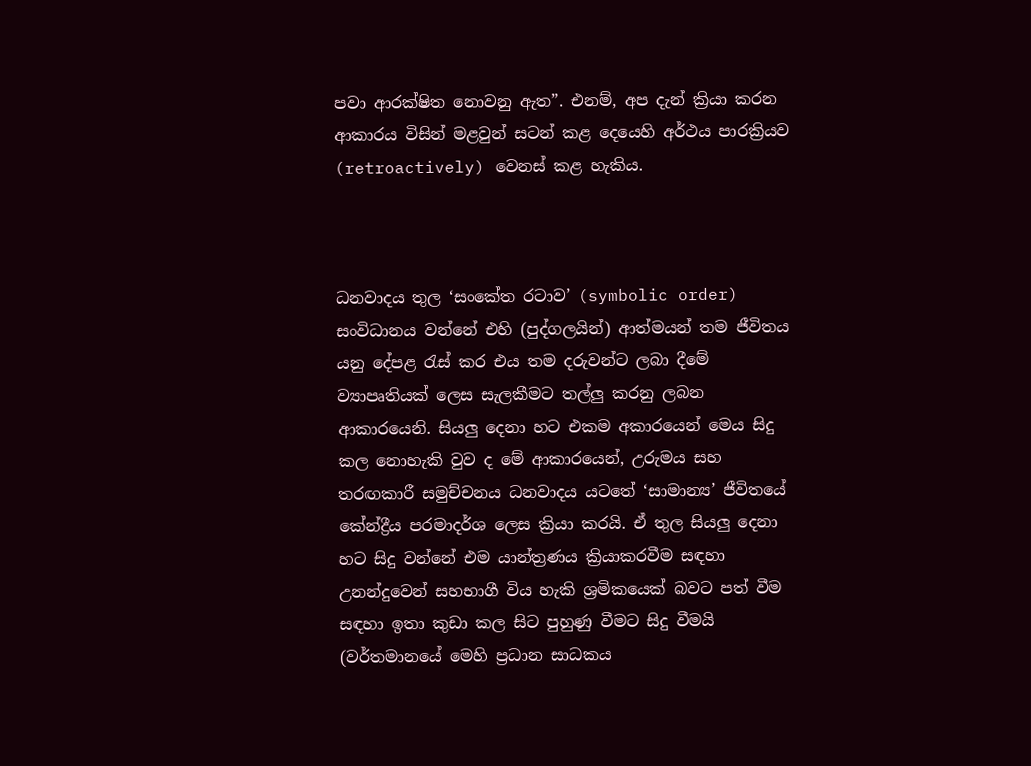පවා ආරක්ෂිත නොවනු ඇත”. එනම්, අප දැන් ක්‍රියා කරන ආකාරය විසින් මළවුන් සටන් කළ දෙයෙහි අර්ථය පාරක්‍රියව (retroactively) වෙනස් කළ හැකිය.



ධනවාදය තුල ‘සංකේත රටාව’ (symbolic order) සංවිධානය වන්නේ එහි (පුද්ගලයින්) ආත්මයන් තම ජීවිතය යනු දේපළ රැස් කර එය තම දරුවන්ට ලබා දීමේ ව්‍යාපෘතියක් ලෙස සැලකීමට තල්ලු කරනු ලබන ආකාරයෙනි. සියලු දෙනා හට එකම අකාරයෙන් මෙය සිදු කල නොහැකි වුව ද මේ ආකාරයෙන්, උරුමය සහ තරඟකාරී සමුච්චනය ධනවාදය යටතේ ‘සාමාන්‍ය’ ජීවිතයේ කේන්ද්‍රීය පරමාදර්ශ ලෙස ක්‍රියා කරයි. ඒ තුල සියලු දෙනා හට සිදු වන්නේ එම යාන්ත්‍රණය ක්‍රියාකරවීම සඳහා උනන්දුවෙන් සහභාගී විය හැකි ශ්‍රමිකයෙක් බවට පත් වීම සඳහා ඉතා කුඩා කල සිට පුහුණු වීමට සිදු වීමයි (වර්තමානයේ මෙහි ප්‍රධාන සාධකය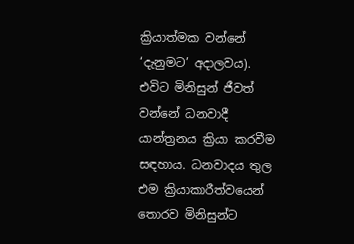ක්‍රියාත්මක වන්නේ ‘දැනුමට’ අදාලවය). එවිට මිනිසුන් ජීවත් වන්නේ ධනවාදී යාන්ත්‍රනය ක්‍රියා කරවීම සඳහාය. ධනවාදය තුල එම ක්‍රියාකාරීත්වයෙන් තොරව මිනිසුන්ට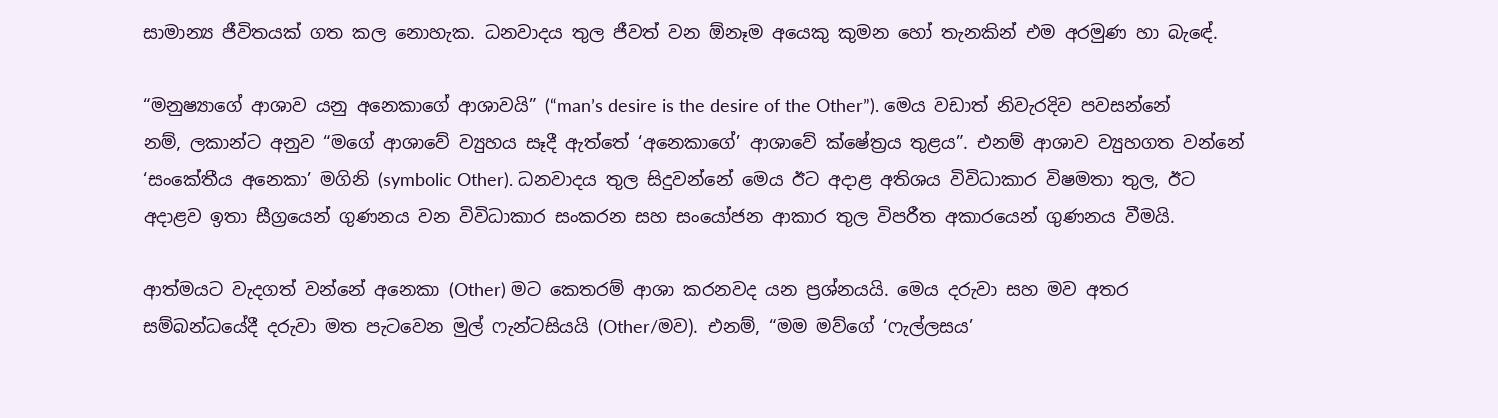සාමාන්‍ය ජීවිතයක් ගත කල නොහැක. ධනවාදය තුල ජීවත් වන ඕනෑම අයෙකු කුමන හෝ තැනකින් එම අරමුණ හා බැඳේ.

“මනුෂ්‍යාගේ ආශාව යනු අනෙකාගේ ආශාවයි” (“man’s desire is the desire of the Other”). මෙය වඩාත් නිවැරදිව පවසන්නේ නම්, ලකාන්ට අනුව “මගේ ආශාවේ ව්‍යුහය සෑදී ඇත්තේ ‘අනෙකාගේ’ ආශාවේ ක්ෂේත්‍රය තුළය”. එනම් ආශාව ව්‍යුහගත වන්නේ ‘සංකේතීය අනෙකා’ මගිනි (symbolic Other). ධනවාදය තුල සිදුවන්නේ මෙය ඊට අදාළ අතිශය විවිධාකාර විෂමතා තුල, ඊට අදාළව ඉතා සීග්‍රයෙන් ගුණනය වන විවිධාකාර සංකරන සහ සංයෝජන ආකාර තුල විපරීත අකාරයෙන් ගුණනය වීමයි.

ආත්මයට වැදගත් වන්නේ අනෙකා (Other) මට කෙතරම් ආශා කරනවද යන ප්‍රශ්නයයි. මෙය දරුවා සහ මව අතර සම්බන්ධයේදී දරුවා මත පැටවෙන මුල් ෆැන්ටසියයි (Other/මව). එනම්, “මම මව්ගේ ‘ෆැල්ලසය’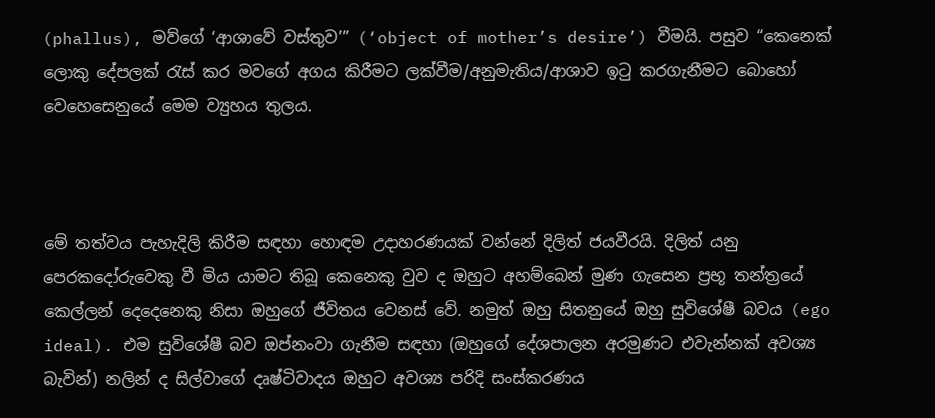(phallus), මව්ගේ ‘ආශාවේ වස්තුව’” (‘object of mother’s desire’) වීමයි. පසුව “කෙනෙක් ලොකු දේපලක් රැස් කර මවගේ අගය කිරීමට ලක්වීම/අනුමැතිය/ආශාව ඉටු කරගැනීමට බොහෝ වෙහෙසෙනුයේ මෙම ව්‍යුහය තුලය.



මේ තත්වය පැහැදිලි කිරීම සඳහා හොඳම උදාහරණයක් වන්නේ දිලිත් ජයවීරයි. දිලිත් යනු පෙරකදෝරුවෙකු වී මිය යාමට තිබූ කෙනෙකු වුව ද ඔහුට අහම්බෙන් මුණ ගැසෙන ප්‍රභූ තන්ත්‍රයේ කෙල්ලන් දෙදෙනෙකු නිසා ඔහුගේ ජීවිතය වෙනස් වේ. නමුත් ඔහු සිතනුයේ ඔහු සුවිශේෂී බවය (ego ideal). එම සුවිශේෂී බව ඔප්නංවා ගැනීම සඳහා (ඔහුගේ දේශපාලන අරමුණට එවැන්නක් අවශ්‍ය බැවින්) නලින් ද සිල්වාගේ දෘෂ්ටිවාදය ඔහුට අවශ්‍ය පරිදි සංස්කරණය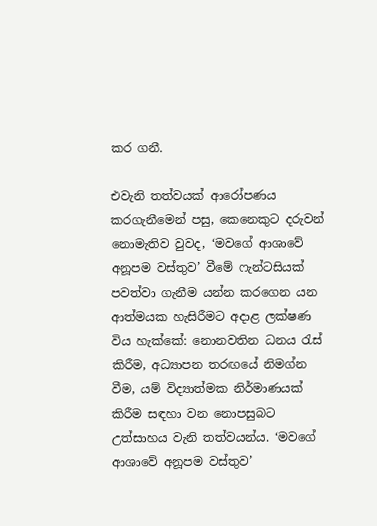කර ගනී.

එවැනි තත්වයක් ආරෝපණය කරගැනීමෙන් පසු, කෙනෙකුට දරුවන් නොමැතිව වුවද, ‘මවගේ ආශාවේ අනූපම වස්තුව’ වීමේ ෆැන්ටසියක් පවත්වා ගැනීම යන්න කරගෙන යන ආත්මයක හැසිරීමට අදාළ ලක්ෂණ විය හැක්කේ: නොනවතින ධනය රැස් කිරීම, අධ්‍යාපන තරඟයේ නිමග්න වීම, යම් විද්‍යාත්මක නිර්මාණයක් කිරීම සඳහා වන නොපසුබට උත්සාහය වැනි තත්වයන්ය. ‘මවගේ ආශාවේ අනූපම වස්තුව’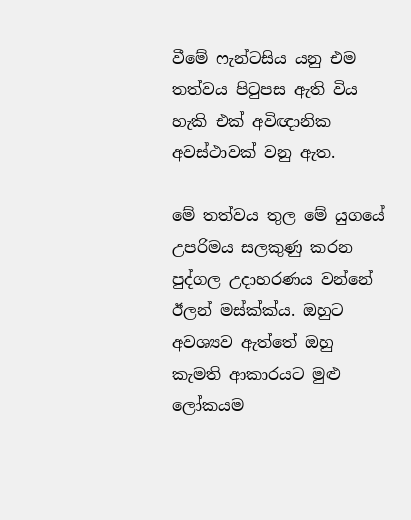වීමේ ෆැන්ටසිය යනු එම තත්වය පිටුපස ඇති විය හැකි එක් අවිඥානික අවස්ථාවක් වනු ඇත.

මේ තත්වය තුල මේ යුගයේ උපරිමය සලකුණු කරන පුද්ගල උදාහරණය වන්නේ ඊලන් මස්ක්ක්ය. ඔහුට අවශ්‍යව ඇත්තේ ඔහු කැමති ආකාරයට මුළු ලෝකයම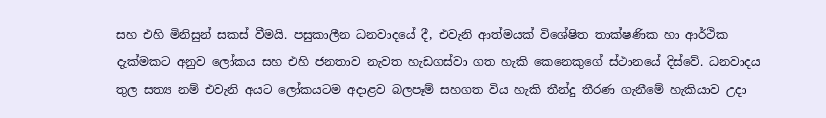සහ එහි මිනිසුන් සකස් වීමයි. පසුකාලීන ධනවාදයේ දී, එවැනි ආත්මයක් විශේෂිත තාක්ෂණික හා ආර්ථික දැක්මකට අනුව ලෝකය සහ එහි ජනතාව නැවත හැඩගස්වා ගත හැකි කෙනෙකුගේ ස්ථානයේ දිස්වේ. ධනවාදය තුල සත්‍ය නම් එවැනි අයට ලෝකයටම අදාළව බලපෑම් සහගත විය හැකි තීන්දු තීරණ ගැනීමේ හැකියාව උදා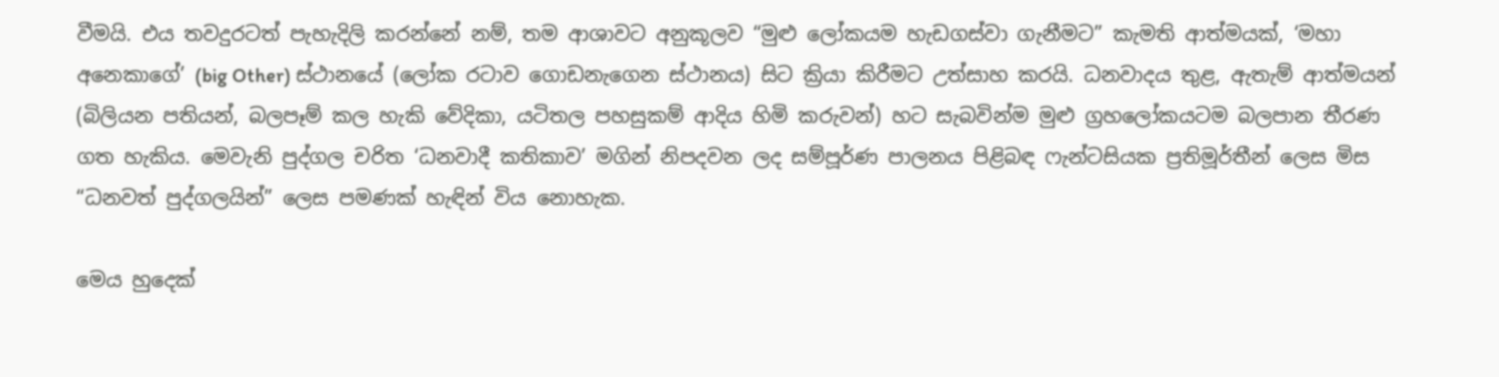වීමයි. එය තවදුරටත් පැහැදිලි කරන්නේ නම්, තම ආශාවට අනුකූලව “මුළු ලෝකයම හැඩගස්වා ගැනීමට” කැමති ආත්මයක්, ‘මහා අනෙකාගේ’ (big Other) ස්ථානයේ (ලෝක රටාව ගොඩනැගෙන ස්ථානය) සිට ක්‍රියා කිරීමට උත්සාහ කරයි. ධනවාදය තුළ, ඇතැම් ආත්මයන් (බිලියන පතියන්, බලපෑම් කල හැකි වේදිකා, යටිතල පහසුකම් ආදිය හිමි කරුවන්) හට සැබවින්ම මුළු ග්‍රහලෝකයටම බලපාන තීරණ ගත හැකිය. මෙවැනි පුද්ගල චරිත ‘ධනවාදී කතිකාව’ මගින් නිපදවන ලද සම්පූර්ණ පාලනය පිළිබඳ ෆැන්ටසියක ප්‍රතිමූර්තීන් ලෙස මිස “ධනවත් පුද්ගලයින්” ලෙස පමණක් හැඳින් විය නොහැක.

මෙය හුදෙක්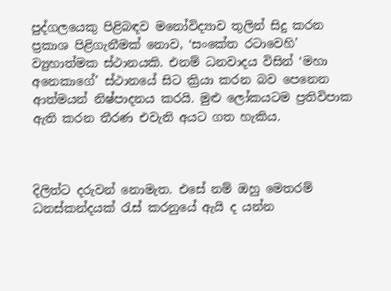පුද්ගලයෙකු පිළිබඳව මනෝවිද්‍යාව තුලින් සිදු කරන ප්‍රකාශ පිළිගැනීමක් නොව, ‘සංකේත රටාවෙහි’ ව්‍යුහාත්මක ස්ථානයකි. එනම් ධනවාදය විසින් ‘මහා අනෙකාගේ’ ස්ථානයේ සිට ක්‍රියා කරන බව පෙනෙන ආත්මයන් නිෂ්පාදනය කරයි. මුළු ලෝකයටම ප්‍රතිවිපාක ඇති කරන තීරණ එවැනි අයට ගත හැකිය.



දිලිත්ට දරුවන් නොමැත. එසේ නම් ඔහු මෙතරම් ධනස්කන්දයක් රැස් කරනුයේ ඇයි ද යන්න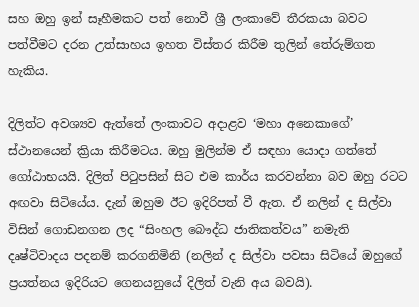සහ ඔහු ඉන් සෑහීමකට පත් නොවී ශ්‍රී ලංකාවේ තීරකයා බවට පත්වීමට දරන උත්සාහය ඉහත විස්තර කිරීම තුලින් තේරුම්ගත හැකිය.

දිලිත්ට අවශ්‍යව ඇත්තේ ලංකාවට අදාළව ‘මහා අනෙකාගේ’ ස්ථානයෙන් ක්‍රියා කිරීමටය. ඔහු මුලින්ම ඒ සඳහා යොදා ගත්තේ ගෝඨාභයයි. දිලිත් පිටුපසින් සිට එම කාර්ය කරවන්නා බව ඔහු රටට අඟවා සිටියේය. දැන් ඔහුම ඊට ඉදිරිපත් වී ඇත. ඒ නලින් ද සිල්වා විසින් ගොඩනගන ලද “සිංහල බෞද්ධ ජාතිකත්වය” නමැති දෘෂ්ටිවාදය පදනම් කරගනිමිනි (නලින් ද සිල්වා පවසා සිටියේ ඔහුගේ ප්‍රයත්නය ඉදිරියට ගෙනයනුයේ දිලිත් වැනි අය බවයි).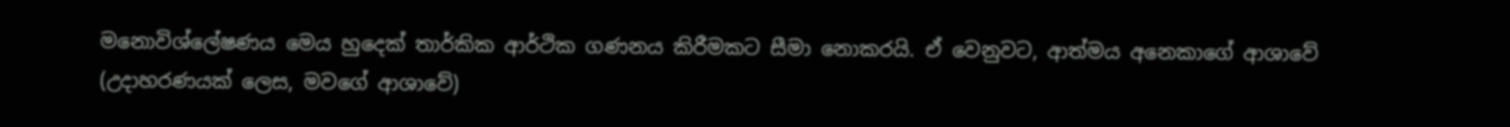මනොවිශ්ලේෂණය මෙය හුදෙක් තාර්කික ආර්ථික ගණනය කිරීමකට සීමා නොකරයි. ඒ වෙනුවට, ආත්මය අනෙකාගේ ආශාවේ (උදාහරණයක් ලෙස, මවගේ ආශාවේ)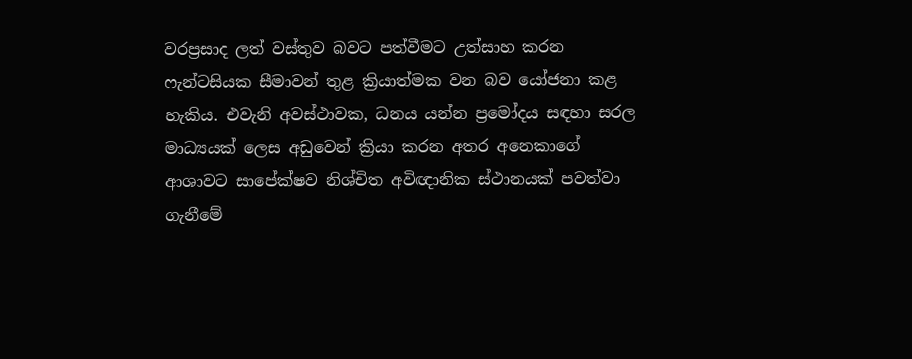වරප්‍රසාද ලත් වස්තුව බවට පත්වීමට උත්සාහ කරන ෆැන්ටසියක සීමාවන් තුළ ක්‍රියාත්මක වන බව යෝජනා කළ හැකිය. එවැනි අවස්ථාවක, ධනය යන්න ප්‍රමෝදය සඳහා සරල මාධ්‍යයක් ලෙස අඩුවෙන් ක්‍රියා කරන අතර අනෙකාගේ ආශාවට සාපේක්ෂව නිශ්චිත අවිඥානික ස්ථානයක් පවත්වා ගැනීමේ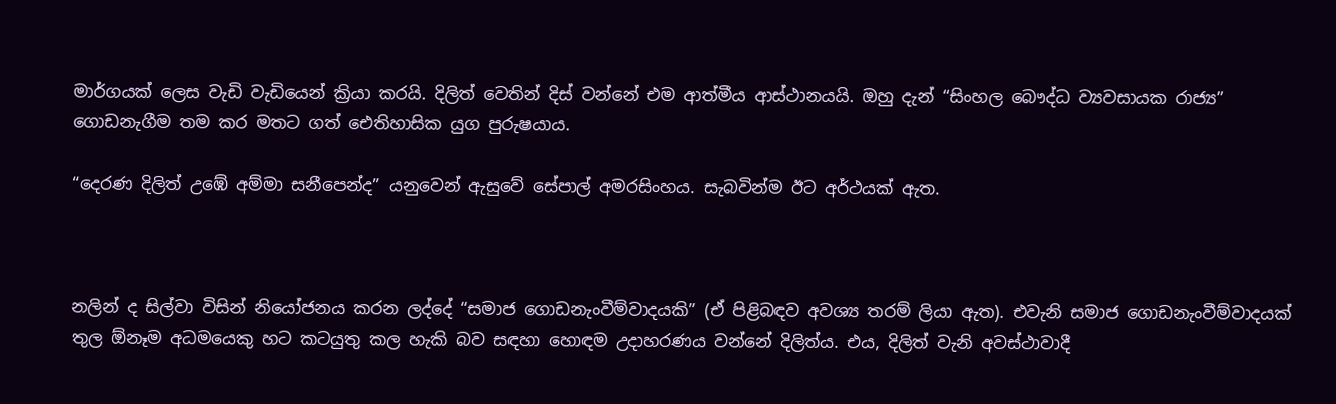මාර්ගයක් ලෙස වැඩි වැඩියෙන් ක්‍රියා කරයි. දිලිත් වෙතින් දිස් වන්නේ එම ආත්මීය ආස්ථානයයි. ඔහු දැන් “සිංහල බෞද්ධ ව්‍යවසායක රාජ්‍ය” ගොඩනැගීම තම කර මතට ගත් ඓතිහාසික යුග පුරුෂයාය.

“දෙරණ දිලිත් උඹේ අම්මා සනීපෙන්ද” යනුවෙන් ඇසුවේ සේපාල් අමරසිංහය. සැබවින්ම ඊට අර්ථයක් ඇත.



නලින් ද සිල්වා විසින් නියෝජනය කරන ලද්දේ “සමාජ ගොඩනැංවීම්වාදයකි” (ඒ පිළිබඳව අවශ්‍ය තරම් ලියා ඇත). එවැනි සමාජ ගොඩනැංවීම්වාදයක් තුල ඕනෑම අධමයෙකු හට කටයුතු කල හැකි බව සඳහා හොඳම උදාහරණය වන්නේ දිලිත්ය. එය, දිලිත් වැනි අවස්ථාවාදී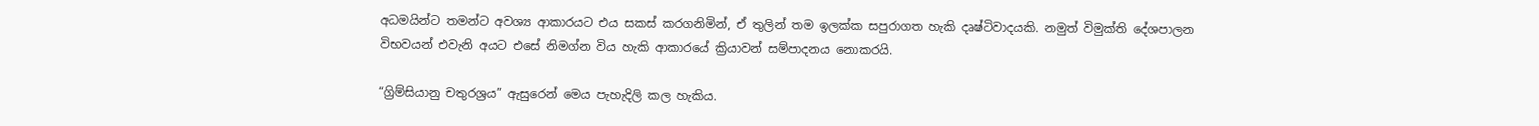අධමයින්ට තමන්ට අවශ්‍ය ආකාරයට එය සකස් කරගනිමින්, ඒ තුලින් තම ඉලක්ක සපුරාගත හැකි දෘෂ්ටිවාදයකි. නමුත් විමුක්ති දේශපාලන විභවයන් එවැනි අයට එසේ නිමග්න විය හැකි ආකාරයේ ක්‍රියාවන් සම්පාදනය නොකරයි.

“ග්‍රිම්සියානු චතුරශ්‍රය” ඇසුරෙන් මෙය පැහැදිලි කල හැකිය.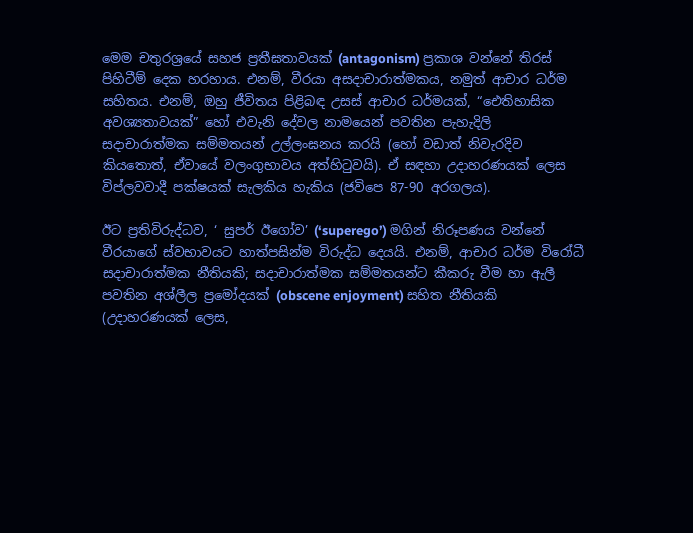මෙම චතුරශ්‍රයේ සහජ ප්‍රතීඝතාවයක් (antagonism) ප්‍රකාශ වන්නේ තිරස් පිහිටීම් දෙක හරහාය. එනම්, වීරයා අසදාචාරාත්මකය, නමුත් ආචාර ධර්ම සහිතය. එනම්, ඔහු ජීවිතය පිළිබඳ උසස් ආචාර ධර්මයක්, “ඓතිහාසික අවශ්‍යතාවයක්” හෝ එවැනි දේවල නාමයෙන් පවතින පැහැදිලි සදාචාරාත්මක සම්මතයන් උල්ලංඝනය කරයි (හෝ වඩාත් නිවැරදිව කියතොත්, ඒවායේ වලංගුභාවය අත්හිටුවයි). ඒ සඳහා උදාහරණයක් ලෙස විප්ලවවාදී පක්ෂයක් සැලකිය හැකිය (ජවිපෙ 87-90 අරගලය).

ඊට ප්‍රතිවිරුද්ධව, ‘ සුපර් ඊගෝව’ (‘superego’) මගින් නිරූපණය වන්නේ වීරයාගේ ස්වභාවයට හාත්පසින්ම විරුද්ධ දෙයයි. එනම්, ආචාර ධර්ම විරෝධී සදාචාරාත්මක නීතියකි; සදාචාරාත්මක සම්මතයන්ට කීකරු වීම හා ඇලී පවතින අශ්ලීල ප්‍රමෝදයක් (obscene enjoyment) සහිත නීතියකි (උදාහරණයක් ලෙස,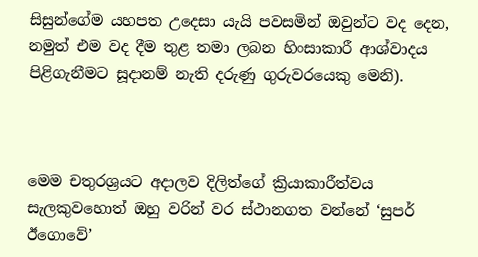සිසුන්ගේම යහපත උදෙසා යැයි පවසමින් ඔවුන්ට වද දෙන, නමුත් එම වද දීම තුළ තමා ලබන හිංසාකාරී ආශ්වාදය පිළිගැනීමට සූදානම් නැති දරුණු ගුරුවරයෙකු මෙනි).



මෙම චතුරශ්‍රයට අදාලව දිලිත්ගේ ක්‍රියාකාරීත්වය සැලකුවහොත් ඔහු වරින් වර ස්ථානගත වන්නේ ‘සුපර් ඊගොවේ’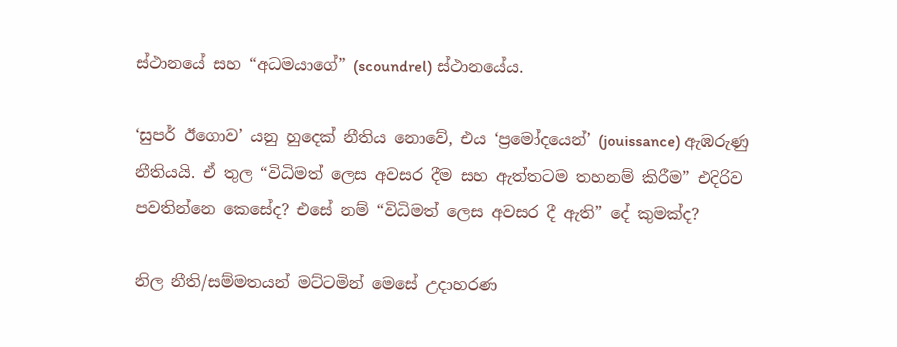ස්ථානයේ සහ “අධමයාගේ” (scoundrel) ස්ථානයේය.

‘සුපර් ඊගොව’ යනු හුදෙක් නීතිය නොවේ, එය ‘ප්‍රමෝදයෙන්’ (jouissance) ඇඹරුණු නීතියයි. ඒ තුල “විධිමත් ලෙස අවසර දීම සහ ඇත්තටම තහනම් කිරීම” එදිරිව පවතින්නෙ කෙසේද? එසේ නම් “විධිමත් ලෙස අවසර දී ඇති” දේ කුමක්ද?

නිල නීති/සම්මතයන් මට්ටමින් මෙසේ උදාහරණ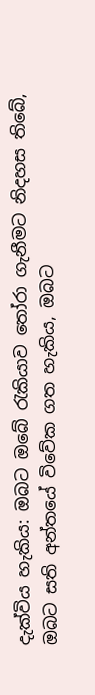දැක්විය හැකිය: ඔබට ඔබේ රැකියාව තෝරා ගැනීමට නිදහස තිබේ, ඔබට සති අන්තයේ විවේක ගත හැකිය, ඔබට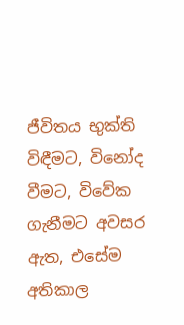ජීවිතය භුක්ති විඳීමට, විනෝද වීමට, විවේක ගැනීමට අවසර ඇත, එසේම අතිකාල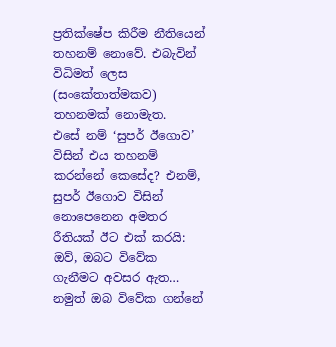ප්‍රතික්ෂේප කිරීම නීතියෙන් තහනම් නොවේ. එබැවින් විධිමත් ලෙස (සංකේතාත්මකව) තහනමක් නොමැත.
එසේ නම් ‘සුපර් ඊගොව’ විසින් එය තහනම් කරන්නේ කෙසේද? එනම්, සුපර් ඊගොව විසින් නොපෙනෙන අමතර රීතියක් ඊට එක් කරයි: ඔව්, ඔබට විවේක ගැනීමට අවසර ඇත… නමුත් ඔබ විවේක ගන්නේ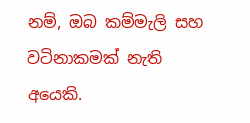නම්, ඔබ කම්මැලි සහ වටිනාකමක් නැති අයෙකි.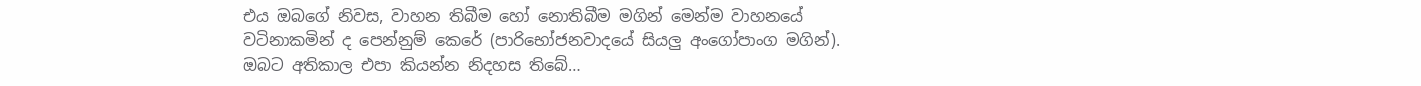එය ඔබගේ නිවස, වාහන තිබීම හෝ නොතිබීම මගින් මෙන්ම වාහනයේ වටිනාකමින් ද පෙන්නුම් කෙරේ (පාරිභෝජනවාදයේ සියලු අංගෝපාංග මගින්). ඔබට අතිකාල එපා කියන්න නිදහස තිබේ…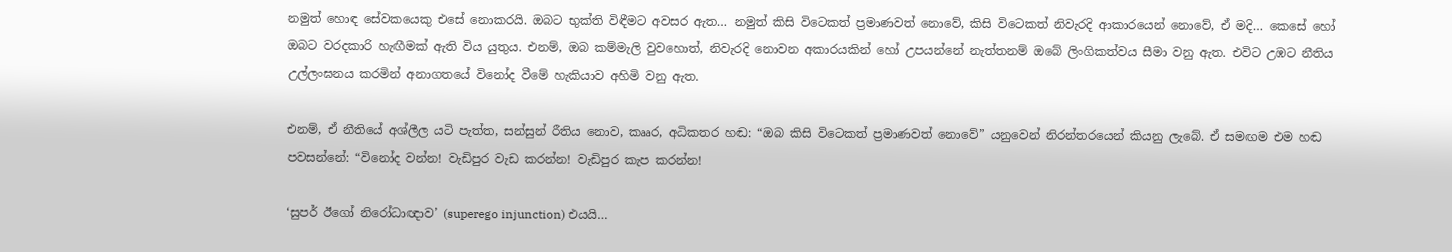නමුත් හොඳ සේවකයෙකු එසේ නොකරයි. ඔබට භුක්ති විඳීමට අවසර ඇත… නමුත් කිසි විටෙකත් ප්‍රමාණවත් නොවේ, කිසි විටෙකත් නිවැරදි ආකාරයෙන් නොවේ, ඒ මදි… කෙසේ හෝ ඔබට වරදකාරි හැඟීමක් ඇති විය යුතුය. එනම්, ඔබ කම්මැලි වුවහොත්, නිවැරදි නොවන අකාරයකින් හෝ උපයන්නේ නැත්තනම් ඔබේ ලිංගිකත්වය සීමා වනු ඇත. එවිට උඹට නීතිය උල්ලංඝනය කරමින් අනාගතයේ විනෝද වීමේ හැකියාව අහිමි වනු ඇත.

එනම්, ඒ නීතියේ අශ්ලීල යටි පැත්ත, සන්සුන් රීතිය නොව, කෲර, අධිකතර හඬ: “ඔබ කිසි විටෙකත් ප්‍රමාණවත් නොවේ” යනුවෙන් නිරන්තරයෙන් කියනු ලැබේ. ඒ සමඟම එම හඬ පවසන්නේ: “විනෝද වන්න! වැඩිපුර වැඩ කරන්න! වැඩිපුර කැප කරන්න!

‘සුපර් ඊගෝ නිරෝධාඥාව’ (superego injunction) එයයි…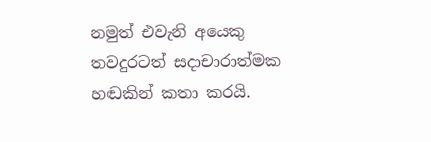නමුත් එවැනි අයෙකු තවදුරටත් සදාචාරාත්මක හඬකින් කතා කරයි.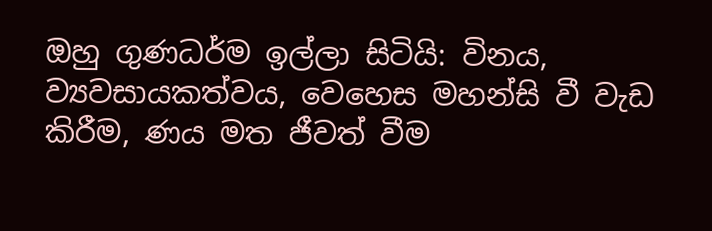ඔහු ගුණධර්ම ඉල්ලා සිටියි: විනය, ව්‍යවසායකත්වය, වෙහෙස මහන්සි වී වැඩ කිරීම, ණය මත ජීවත් වීම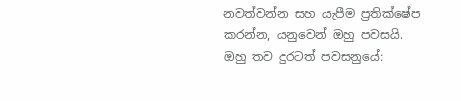නවත්වන්න සහ යැපීම ප්‍රතික්ෂේප කරන්න, යනුවෙන් ඔහු පවසයි. ඔහු තව දුරටත් පවසනුයේ: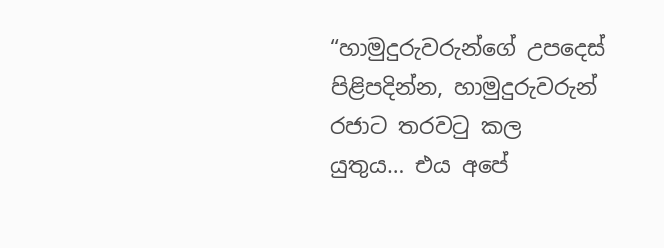“හාමුදුරුවරුන්ගේ උපදෙස් පිළිපදින්න, හාමුදුරුවරුන් රජාට තරවටු කල යුතුය… එය අපේ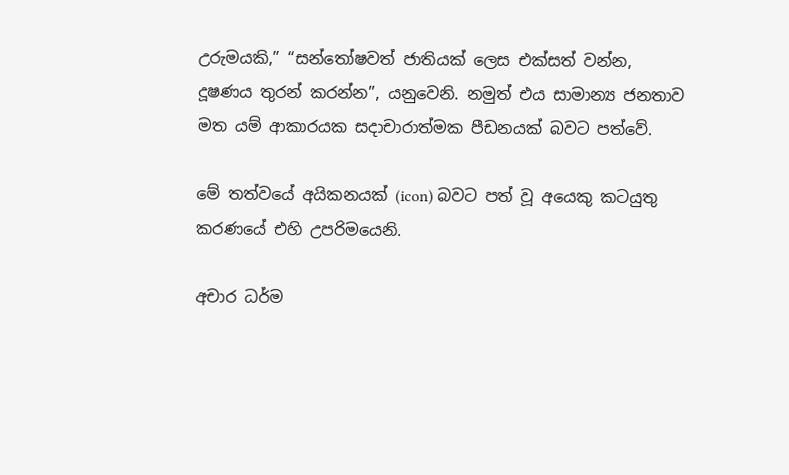උරුමයකි,” “සන්තෝෂවත් ජාතියක් ලෙස එක්සත් වන්න, දූෂණය තුරන් කරන්න”, යනුවෙනි. නමුත් එය සාමාන්‍ය ජනතාව මත යම් ආකාරයක සදාචාරාත්මක පීඩනයක් බවට පත්වේ.

මේ තත්වයේ අයිකනයක් (icon) බවට පත් වූ අයෙකු කටයුතු කරණයේ එහි උපරිමයෙනි.

අචාර ධර්ම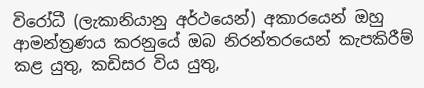විරෝධී (ලැකානියානු අර්ථයෙන්) අකාරයෙන් ඔහු ආමන්ත්‍රණය කරනුයේ ඔබ නිරන්තරයෙන් කැපකිරීම් කළ යුතු, කඩිසර විය යුතු,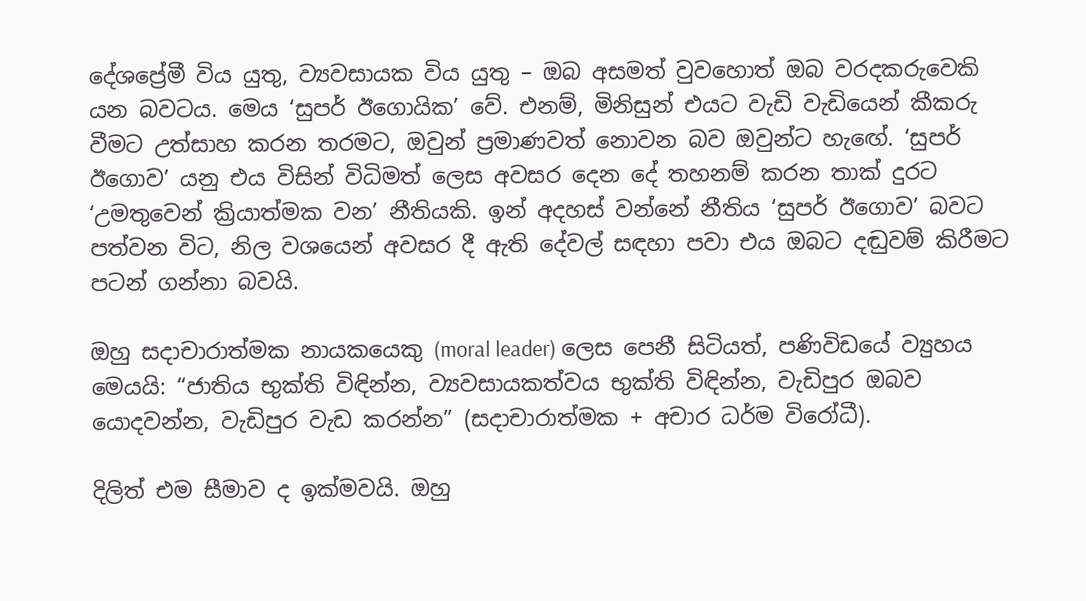දේශප්‍රේමී විය යුතු, ව්‍යවසායක විය යුතු – ඔබ අසමත් වුවහොත් ඔබ වරදකරුවෙකි යන බවටය. මෙය ‘සුපර් ඊගොයික’ වේ. එනම්, මිනිසුන් එයට වැඩි වැඩියෙන් කීකරු වීමට උත්සාහ කරන තරමට, ඔවුන් ප්‍රමාණවත් නොවන බව ඔවුන්ට හැඟේ. ‘සුපර් ඊගොව’ යනු එය විසින් විධිමත් ලෙස අවසර දෙන දේ තහනම් කරන තාක් දුරට ‘උමතුවෙන් ක්‍රියාත්මක වන’ නීතියකි. ඉන් අදහස් වන්නේ නීතිය ‘සුපර් ඊගොව’ බවට පත්වන විට, නිල වශයෙන් අවසර දී ඇති දේවල් සඳහා පවා එය ඔබට දඬුවම් කිරීමට පටන් ගන්නා බවයි.

ඔහු සදාචාරාත්මක නායකයෙකු (moral leader) ලෙස පෙනී සිටියත්, පණිවිඩයේ ව්‍යුහය මෙයයි: “ජාතිය භුක්ති විඳින්න, ව්‍යවසායකත්වය භුක්ති විඳින්න, වැඩිපුර ඔබව යොදවන්න, වැඩිපුර වැඩ කරන්න” (සදාචාරාත්මක + අචාර ධර්ම විරෝධී).

දිලිත් එම සීමාව ද ඉක්මවයි. ඔහු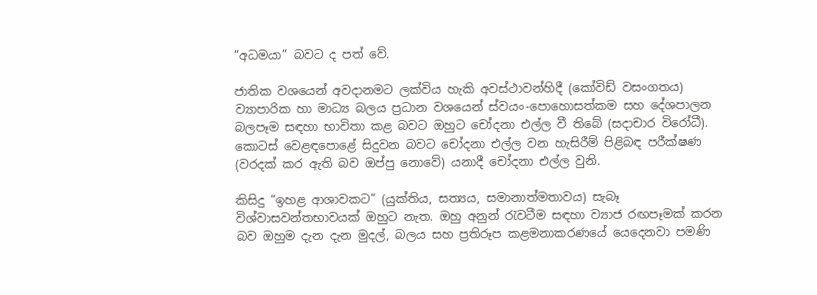“අධමයා” බවට ද පත් වේ.

ජාතික වශයෙන් අවදානමට ලක්විය හැකි අවස්ථාවන්හිදී (කෝවිඩ් වසංගතය) ව්‍යාපාරික හා මාධ්‍ය බලය ප්‍රධාන වශයෙන් ස්වයං-පොහොසත්කම සහ දේශපාලන බලපෑම සඳහා භාවිතා කළ බවට ඔහුට චෝදනා එල්ල වී තිබේ (සදාචාර විරෝධී). කොටස් වෙළඳපොළේ සිදුවන බවට චෝදනා එල්ල වන හැසිරීම් පිළිබඳ පරීක්ෂණ (වරදක් කර ඇති බව ඔප්පු නොවේ) යනාදී චෝදනා එල්ල වුනි.

කිසිදු “ඉහළ ආශාවකට” (යුක්තිය, සත්‍යය, සමානාත්මතාවය) සැබෑ විශ්වාසවන්තභාවයක් ඔහුට නැත. ඔහු අනුන් රැවටීම සඳහා ව්‍යාජ රඟපෑමක් කරන බව ඔහුම දැන දැන මුදල්, බලය සහ ප්‍රතිරූප කළමනාකරණයේ යෙදෙනවා පමණි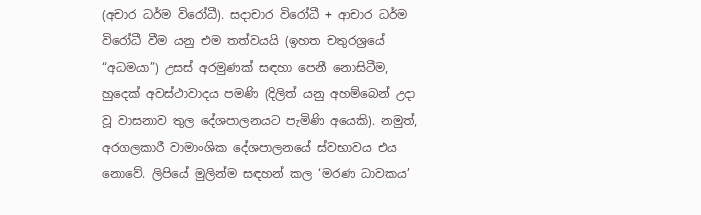(අචාර ධර්ම විරෝධී). සදාචාර විරෝධී + ආචාර ධර්ම විරෝධී වීම යනු එම තත්වයයි (ඉහත චතුරශ්‍රයේ “අධමයා”) උසස් අරමුණක් සඳහා පෙනී නොසිටීම, හුදෙක් අවස්ථාවාදය පමණි (දිලිත් යනු අහම්බෙන් උදා වූ වාසනාව තුල දේශපාලනයට පැමිණි අයෙකි). නමුත්, අරගලකාරී වාමාංශික දේශපාලනයේ ස්වභාවය එය නොවේ. ලිපියේ මුලින්ම සඳහන් කල ‘මරණ ධාවකය’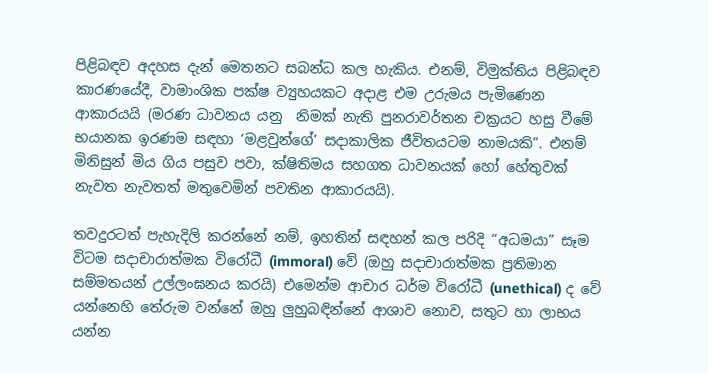පිළිබඳව අදහස දැන් මෙතනට සබන්ධ කල හැකිය. එනම්, විමුක්තිය පිළිබඳව කාරණයේදී, වාමාංශික පක්ෂ ව්‍යුහයකට අදාළ එම උරුමය පැමිණෙන ආකාරයයි (මරණ ධාවනය යනු  නිමක් නැති පුනරාවර්තන චක්‍රයට හසු වීමේ භයානක ඉරණම සඳහා ‘මළවුන්ගේ’ සදාකාලික ජීවිතයටම නාමයකි”. එනම් මිනිසුන් මිය ගිය පසුව පවා, ක්ෂිතිමය සහගත ධාවනයක් හෝ හේතුවක් නැවත නැවතත් මතුවෙමින් පවතින ආකාරයයි).

තවදුරටත් පැහැදිලි කරන්නේ නම්, ඉහතින් සඳහන් කල පරිදි “අධමයා” සෑම විටම සදාචාරාත්මක විරෝධී (immoral) වේ (ඔහු සදාචාරාත්මක ප්‍රතිමාන සම්මතයන් උල්ලංඝනය කරයි) එමෙන්ම ආචාර ධර්ම විරෝධී (unethical) ද වේ යන්නෙහි තේරුම වන්නේ ඔහු ලුහුබඳින්නේ ආශාව නොව, සතුට හා ලාභය යන්න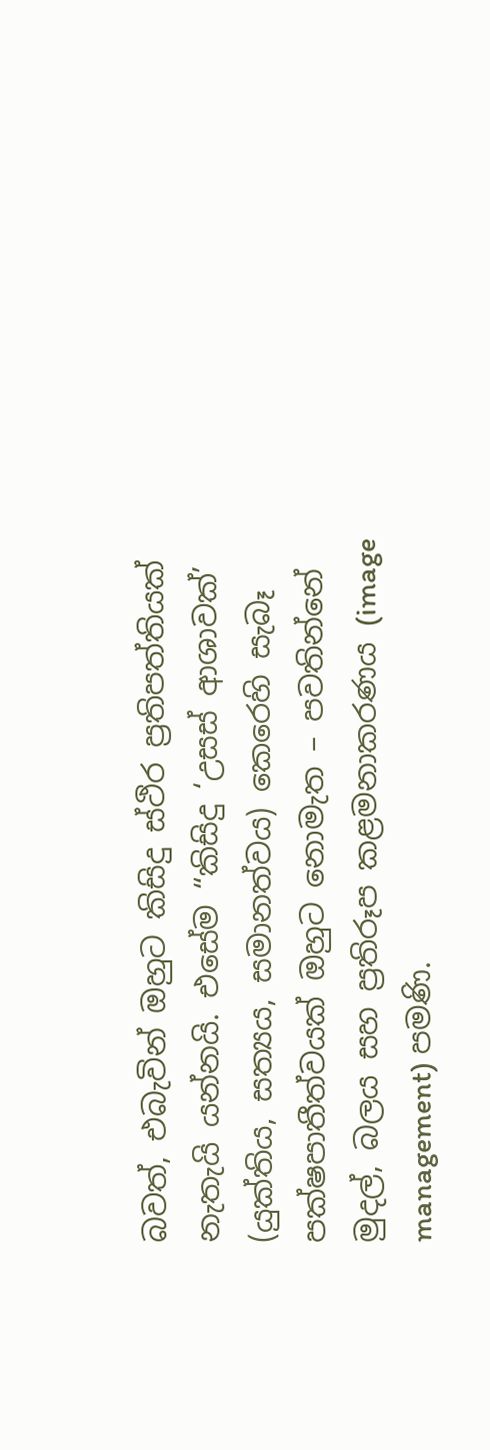බවත්, එබැවින් ඔහුට කිසිදු ස්ථිර ප්‍රතිපත්තියක් නැතැයි යන්නයි. එසේම “කිසිදු ‘උසස් ආශාවක්’ (යුක්තිය, සත්‍යය, සමානත්වය) කෙරෙහි සැබෑ පක්ෂපාතීත්වයක් ඔහුට නොමැත – පවතින්නේ මුදල්, බලය සහ ප්‍රතිරූප කළමනාකරණය (image management) පමණි.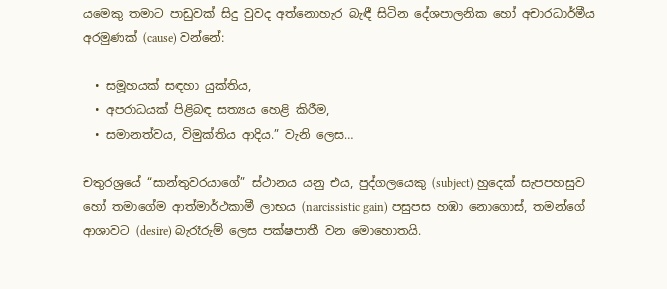යමෙකු තමාට පාඩුවක් සිදු වුවද අත්නොහැර බැඳී සිටින දේශපාලනික හෝ අචාරධාර්මීය අරමුණක් (cause) වන්නේ:

  • සමූහයක් සඳහා යුක්තිය,
  • අපරාධයක් පිළිබඳ සත්‍යය හෙළි කිරීම,
  • සමානත්වය, විමුක්තිය ආදිය.” වැනි ලෙස…

චතුරශ්‍රයේ “සාන්තුවරයාගේ” ස්ථානය යනු එය, පුද්ගලයෙකු (subject) හුදෙක් සැපපහසුව හෝ තමාගේම ආත්මාර්ථකාමී ලාභය (narcissistic gain) පසුපස හඹා නොගොස්, තමන්ගේ ආශාවට (desire) බැරෑරුම් ලෙස පක්ෂපාතී වන මොහොතයි.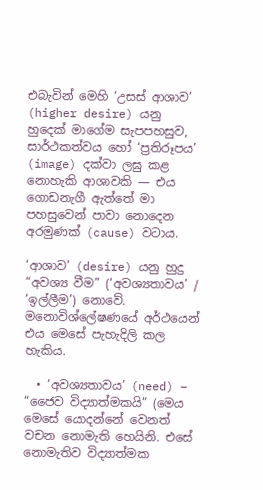එබැවින් මෙහි ‘උසස් ආශාව’ (higher desire) යනු හුදෙක් මාගේම සැපපහසුව, සාර්ථකත්වය හෝ ‘ප්‍රතිරූපය’ (image) දක්වා ලඝු කළ නොහැකි ආශාවකි — එය ගොඩනැගී ඇත්තේ මා පහසුවෙන් පාවා නොදෙන අරමුණක් (cause) වටාය.

‘ආශාව’ (desire) යනු හුදු “අවශ්‍ය වීම” (‘අවශ්‍යතාවය’ / ‘ඉල්ලීම’) නොවේ. මනොවිශ්ලේෂණයේ අර්ථයෙන් එය මෙසේ පැහැදිලි කල හැකිය.

  • ‘අවශ්‍යතාවය’ (need) – “ජෛව විද්‍යාත්මකයි” (මෙය මෙසේ යොදන්නේ වෙනත් වචන නොමැති හෙයිනි. එසේ නොමැතිව විද්‍යාත්මක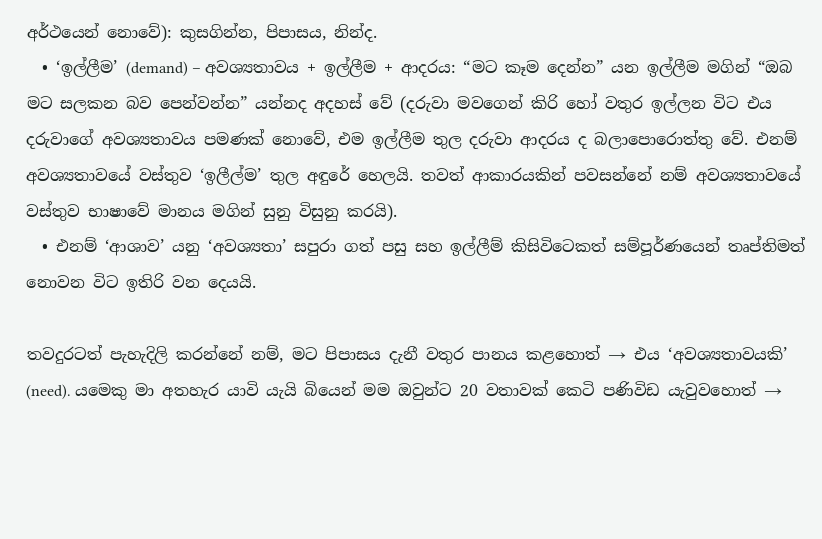අර්ථයෙන් නොවේ): කුසගින්න, පිපාසය, නින්ද.
  • ‘ඉල්ලීම’ (demand) – අවශ්‍යතාවය + ඉල්ලීම + ආදරය: “මට කෑම දෙන්න” යන ඉල්ලීම මගින් “ඔබ මට සලකන බව පෙන්වන්න” යන්නද අදහස් වේ (දරුවා මවගෙන් කිරි හෝ වතුර ඉල්ලන විට එය දරුවාගේ අවශ්‍යතාවය පමණක් නොවේ, එම ඉල්ලීම තුල දරුවා ආදරය ද බලාපොරොත්තු වේ. එනම් අවශ්‍යතාවයේ වස්තුව ‘ඉලීල්ම’ තුල අඳුරේ හෙලයි. තවත් ආකාරයකින් පවසන්නේ නම් අවශ්‍යතාවයේ වස්තුව භාෂාවේ මානය මගින් සුනු විසුනු කරයි).
  • එනම් ‘ආශාව’ යනු ‘අවශ්‍යතා’ සපුරා ගත් පසු සහ ඉල්ලීම් කිසිවිටෙකත් සම්පූර්ණයෙන් තෘප්තිමත් නොවන විට ඉතිරි වන දෙයයි.

තවදුරටත් පැහැදිලි කරන්නේ නම්, මට පිපාසය දැනී වතුර පානය කළහොත් → එය ‘අවශ්‍යතාවයකි’ (need). යමෙකු මා අතහැර යාවි යැයි බියෙන් මම ඔවුන්ට 20 වතාවක් කෙටි පණිවිඩ යැවුවහොත් →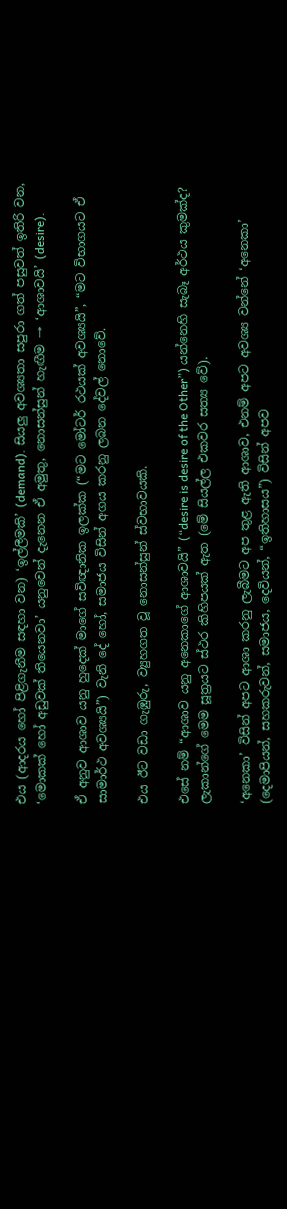එය (ආදරය හෝ පිළිගැනීම සඳහා වන) ‘ඉල්ලීමකි’ (demand). සියලු අවශ්‍යතා සපුරා ගත් පසුවත් ඉතිරි වන, ‘මොකක් හෝ අඩුවක් තියෙනවා’ යනුවෙන් දැනෙන ඒ අමුතු, නොසන්සුන් හැඟීම → ‘ආශාවයි’ (desire).

ඒ අනුව ආශාව යනු හුදෙක් මාගේ සවිඥානික ඉලක්ක (“මට මෝටර් රථයක් අවශ්‍යයි”, “මට විභාගයට ඒ සාමාර්ථ අවශ්‍යයි”) වැනි දේ හෝ, සමාජය විසින් අගය කරනු ලබන දේවල් නොවේ.

එය ඊට වඩා ගැඹුරු, ව්‍යුහගත වූ නොසන්සුන් ස්වභාවයකි.

එසේ නම් “ආශාව යනු අනෙකාගේ ආශාවයි” (“desire is desire of the Other”) යන්නෙහි සැබෑ අර්ථය කුමක්ද? ලැකාන්ගේ මෙම සූත්‍රයට ස්ථර කිහිපයක් ඇත (මේ සියල්ල එකවර සත්‍ය වේ).

‘අනෙකා’ විසින් අපට ආශා කරනු ලැබීමට අප තුළ ඇති ආශාව, එනම් අපට අවශ්‍ය වන්නේ ‘අනෙකා’ (දෙමාපියන්, සහකරුවන්, සමාජය, දෙවියන්, “ඉතිහාසය”) විසින් අපව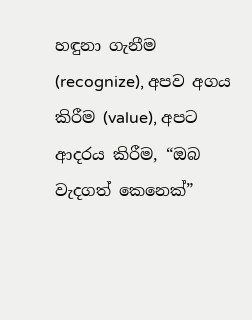හඳුනා ගැනීම (recognize), අපව අගය කිරීම (value), අපට ආදරය කිරීම, “ඔබ වැදගත් කෙනෙක්”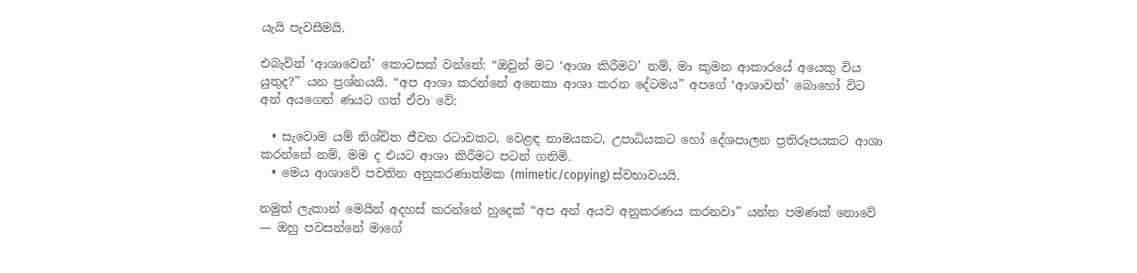යැයි පැවසීමයි.

එබැවින් ‘ආශාවෙන්’ කොටසක් වන්නේ: “ඔවුන් මට ‘ආශා කිරීමට’ නම්, මා කුමන ආකාරයේ අයෙකු විය යුතුද?” යන ප්‍රශ්නයයි. “අප ආශා කරන්නේ අනෙකා ආශා කරන දේටමය” අපගේ ‘ආශාවන්’ බොහෝ විට අන් අයගෙන් ණයට ගත් ඒවා වේ:

  • සැවොම යම් නිශ්චිත ජීවන රටාවකට, වෙළඳ නාමයකට, උපාධියකට හෝ දේශපාලන ප්‍රතිරූපයකට ආශා කරන්නේ නම්, මම ද එයට ආශා කිරීමට පටන් ගනිමි.
  • මෙය ආශාවේ පවතින අනුකරණාත්මක (mimetic/copying) ස්වභාවයයි.

නමුත් ලැකාන් මෙයින් අදහස් කරන්නේ හුදෙක් “අප අන් අයව අනුකරණය කරනවා” යන්න පමණක් නොවේ — ඔහු පවසන්නේ මාගේ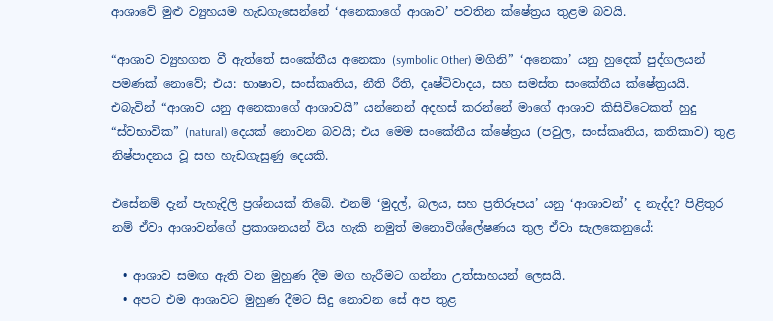ආශාවේ මුළු ව්‍යුහයම හැඩගැසෙන්නේ ‘අනෙකාගේ ආශාව’ පවතින ක්ෂේත්‍රය තුළම බවයි.

“ආශාව ව්‍යුහගත වී ඇත්තේ සංකේතීය අනෙකා (symbolic Other) මගිනි” ‘අනෙකා’ යනු හුදෙක් පුද්ගලයන් පමණක් නොවේ; එය: භාෂාව, සංස්කෘතිය, නීති රීති, දෘෂ්ටිවාදය, සහ සමස්ත සංකේතීය ක්ෂේත්‍රයයි. එබැවින් “ආශාව යනු අනෙකාගේ ආශාවයි” යන්නෙන් අදහස් කරන්නේ මාගේ ආශාව කිසිවිටෙකත් හුදු “ස්වභාවික” (natural) දෙයක් නොවන බවයි; එය මෙම සංකේතීය ක්ෂේත්‍රය (පවුල, සංස්කෘතිය, කතිකාව) තුළ නිෂ්පාදනය වූ සහ හැඩගැසුණු දෙයකි.

එසේනම් දැන් පැහැදිලි ප්‍රශ්නයක් තිබේ. එනම් ‘මුදල්, බලය, සහ ප්‍රතිරූපය’ යනු ‘ආශාවන්’ ද නැද්ද? පිළිතුර නම් ඒවා ආශාවන්ගේ ප්‍රකාශනයන් විය හැකි නමුත් මනොවිශ්ලේෂණය තුල ඒවා සැලකෙනුයේ:

  • ආශාව සමඟ ඇති වන මුහුණ දීම මග හැරීමට ගන්නා උත්සාහයන් ලෙසයි.
  • අපට එම ආශාවට මුහුණ දීමට සිදු නොවන සේ අප තුළ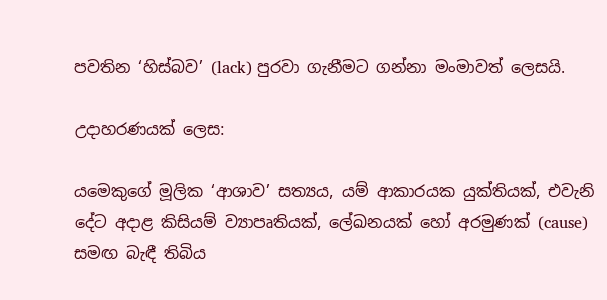පවතින ‘හිස්බව’ (lack) පුරවා ගැනීමට ගන්නා මංමාවත් ලෙසයි.

උදාහරණයක් ලෙස:

යමෙකුගේ මූලික ‘ආශාව’ සත්‍යය, යම් ආකාරයක යුක්තියක්, එවැනි දේට අදාළ කිසියම් ව්‍යාපෘතියක්, ලේඛනයක් හෝ අරමුණක් (cause) සමඟ බැඳී තිබිය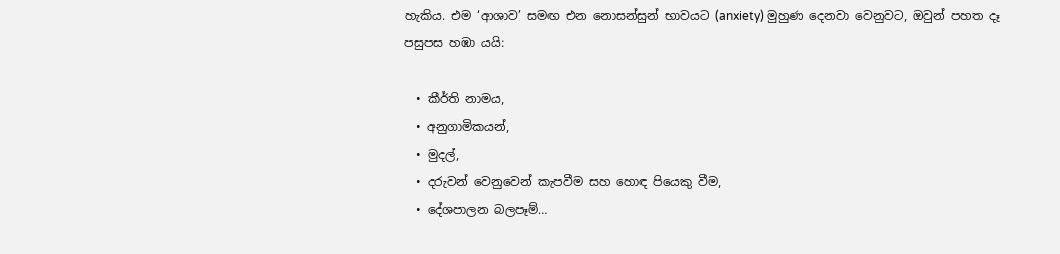හැකිය. එම ‘ආශාව’ සමඟ එන නොසන්සුන් භාවයට (anxiety) මුහුණ දෙනවා වෙනුවට, ඔවුන් පහත දෑ පසුපස හඹා යයි:

  • කීර්ති නාමය,
  • අනුගාමිකයන්,
  • මුදල්,
  • දරුවන් වෙනුවෙන් කැපවීම සහ හොඳ පියෙකු වීම,
  • දේශපාලන බලපෑම්…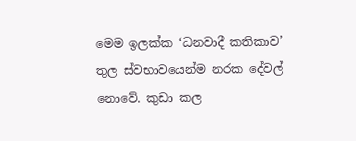මෙම ඉලක්ක ‘ධනවාදී කතිකාව’ තුල ස්වභාවයෙන්ම නරක දේවල් නොවේ. කුඩා කල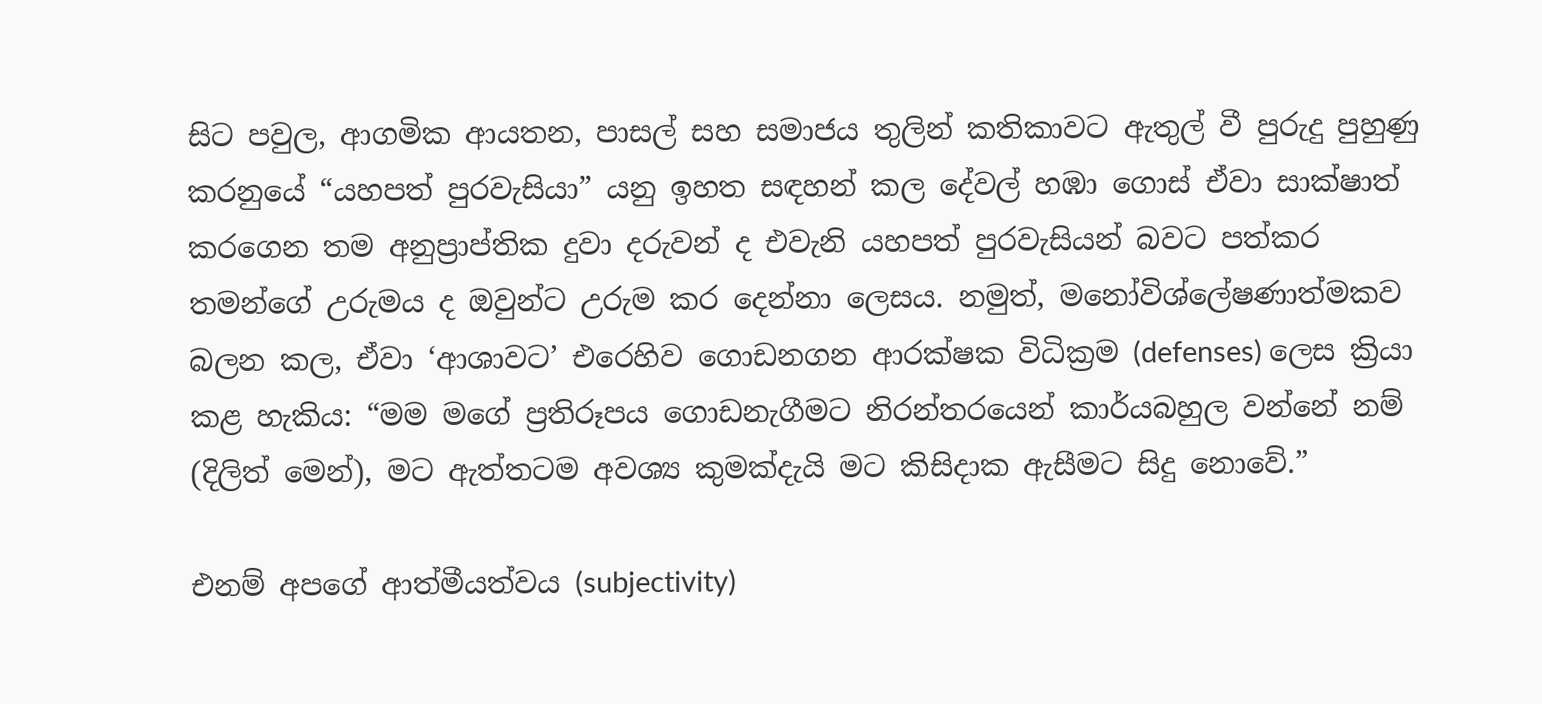සිට පවුල, ආගමික ආයතන, පාසල් සහ සමාජය තුලින් කතිකාවට ඇතුල් වී පුරුදු පුහුණු කරනුයේ “යහපත් පුරවැසියා” යනු ඉහත සඳහන් කල දේවල් හඹා ගොස් ඒවා සාක්ෂාත් කරගෙන තම අනුප්‍රාප්තික දුවා දරුවන් ද එවැනි යහපත් පුරවැසියන් බවට පත්කර තමන්ගේ උරුමය ද ඔවුන්ට උරුම කර දෙන්නා ලෙසය. නමුත්, මනෝවිශ්ලේෂණාත්මකව බලන කල, ඒවා ‘ආශාවට’ එරෙහිව ගොඩනගන ආරක්ෂක විධික්‍රම (defenses) ලෙස ක්‍රියා කළ හැකිය: “මම මගේ ප්‍රතිරූපය ගොඩනැගීමට නිරන්තරයෙන් කාර්යබහුල වන්නේ නම් (දිලිත් මෙන්), මට ඇත්තටම අවශ්‍ය කුමක්දැයි මට කිසිදාක ඇසීමට සිදු නොවේ.”

එනම් අපගේ ආත්මීයත්වය (subjectivity)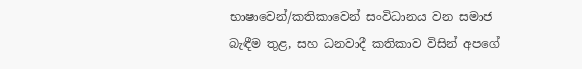භාෂාවෙන්/කතිකාවෙන් සංවිධානය වන සමාජ බැඳීම තුළ, සහ ධනවාදී කතිකාව විසින් අපගේ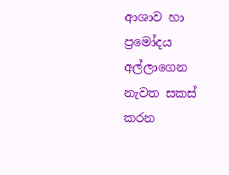ආශාව හා ප්‍රමෝදය අල්ලාගෙන නැවත සකස් කරන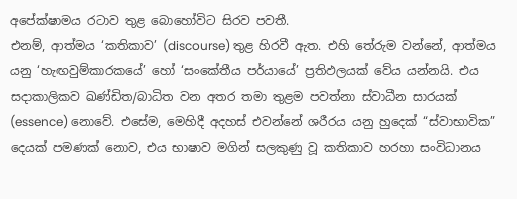අපේක්ෂාමය රටාව තුළ බොහෝවිට සිරව පවතී.
එනම්, ආත්මය ‘කතිකාව’ (discourse) තුළ හිරවී ඇත. එහි තේරුම වන්නේ, ආත්මය යනු ‘හැඟවුම්කාරකයේ’ හෝ ‘සංකේතීය පර්යායේ’ ප්‍රතිඵලයක් වේය යන්නයි. එය සදාකාලිකව ඛණ්ඩිත/බාධිත වන අතර තමා තුළම පවත්නා ස්වාධීන සාරයක් (essence) නොවේ. එසේම, මෙහිදී අදහස් එවන්නේ ශරීරය යනු හුදෙක් “ස්වාභාවික” දෙයක් පමණක් නොව, එය භාෂාව මගින් සලකුණු වූ කතිකාව හරහා සංවිධානය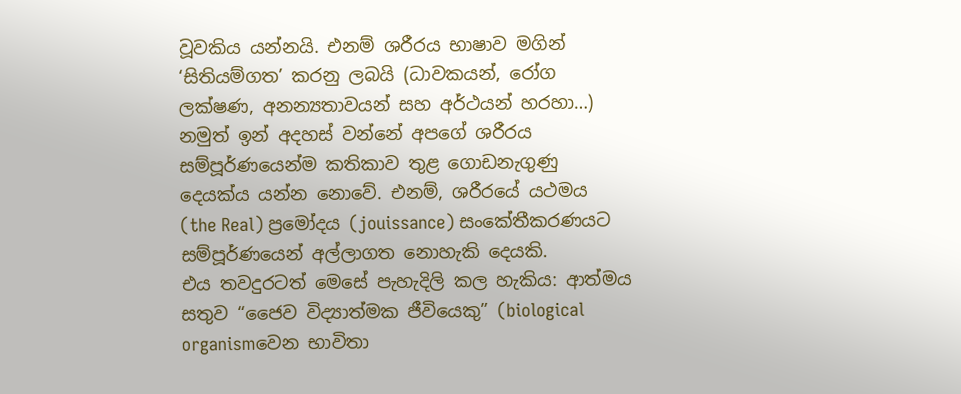වූවකිය යන්නයි. එනම් ශරීරය භාෂාව මගින් ‘සිතියම්ගත’ කරනු ලබයි (ධාවකයන්, රෝග ලක්ෂණ, අනන්‍යතාවයන් සහ අර්ථයන් හරහා…) නමුත් ඉන් අදහස් වන්නේ අපගේ ශරීරය සම්පූර්ණයෙන්ම කතිකාව තුළ ගොඩනැගුණු දෙයක්ය යන්න නොවේ. එනම්, ශරීරයේ යථමය (the Real) ප්‍රමෝදය (jouissance) සංකේතීකරණයට සම්පූර්ණයෙන් අල්ලාගත නොහැකි දෙයකි.
එය තවදුරටත් මෙසේ පැහැදිලි කල හැකිය: ආත්මය සතුව “ජෛව විද්‍යාත්මක ජීවියෙකු” (biological organismවෙන භාවිතා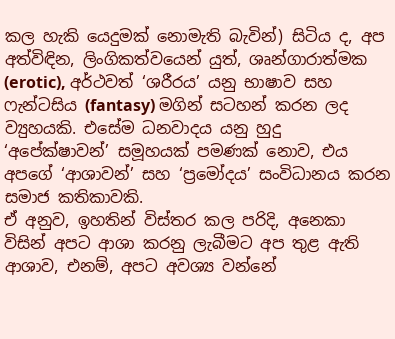කල හැකි යෙදුමක් නොමැති බැවින්) සිටිය ද, අප අත්විඳින, ලිංගිකත්වයෙන් යුත්, ශෘන්ගාරාත්මක (erotic), අර්ථවත් ‘ශරීරය’ යනු භාෂාව සහ ෆැන්ටසිය (fantasy) මගින් සටහන් කරන ලද ව්‍යුහයකි. එසේම ධනවාදය යනු හුදු ‘අපේක්ෂාවන්’ සමූහයක් පමණක් නොව, එය අපගේ ‘ආශාවන්’ සහ ‘ප්‍රමෝදය’ සංවිධානය කරන සමාජ කතිකාවකි.
ඒ අනුව, ඉහතින් විස්තර කල පරිදි, අනෙකා විසින් අපට ආශා කරනු ලැබීමට අප තුළ ඇති ආශාව, එනම්, අපට අවශ්‍ය වන්නේ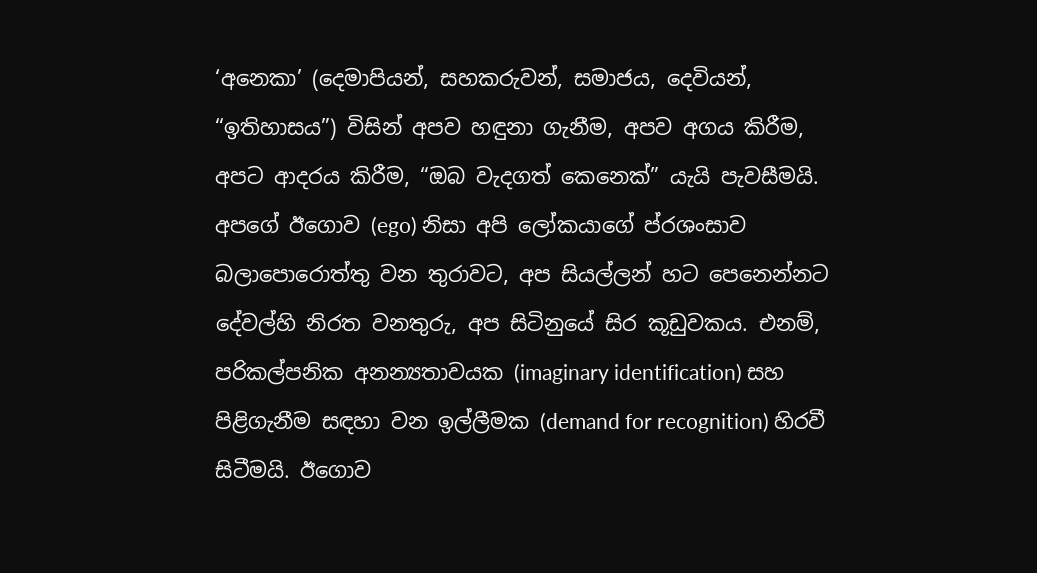‘අනෙකා’ (දෙමාපියන්, සහකරුවන්, සමාජය, දෙවියන්, “ඉතිහාසය”) විසින් අපව හඳුනා ගැනීම, අපව අගය කිරීම, අපට ආදරය කිරීම, “ඔබ වැදගත් කෙනෙක්” යැයි පැවසීමයි.
අපගේ ඊගොව (ego) නිසා අපි ලෝකයාගේ ප්රශංසාව බලාපොරොත්තු වන තුරාවට, අප සියල්ලන් හට පෙනෙන්නට දේවල්හි නිරත වනතුරු, අප සිටිනුයේ සිර කූඩුවකය. එනම්, පරිකල්පනික අනන්‍යතාවයක (imaginary identification) සහ පිළිගැනීම සඳහා වන ඉල්ලීමක (demand for recognition) හිරවී සිටීමයි. ඊගොව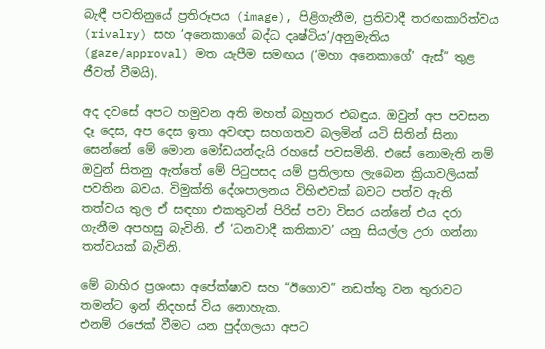බැඳී පවතිනුයේ ප්‍රතිරූපය (image), පිළිගැනීම, ප්‍රතිවාදී තරඟකාරිත්වය (rivalry) සහ ‘අනෙකාගේ බද්ධ දෘෂ්ටිය’/අනුමැතිය (gaze/approval) මත යැපීම සමඟය (‘මහා අනෙකාගේ’ ඇස්” තුළ ජීවත් වීමයි).

අද දවසේ අපට හමුවන අති මහත් බහුතර එබඳුය. ඔවුන් අප පවසන දෑ දෙස, අප දෙස ඉතා අවඥා සහගතව බලමින් යටි සිතින් සිනා සෙන්නේ මේ මොන මෝඩයන්දැයි රහසේ පවසමිනි. එසේ නොමැති නම් ඔවුන් සිතනු ඇත්තේ මේ පිටුපසද යම් ප්‍රතිලාභ ලැබෙන ක්‍රියාවලියක් පවතින බවය. විමුක්ති දේශපාලනය විහිළුවක් බවට පත්ව ඇති තත්වය තුල ඒ සඳහා එකතුවන් පිරිස් පවා විසර යන්නේ එය දරා ගැනීම අපහසු බැවිනි. ඒ ‘ධනවාදී කතිකාව’ යනු සියල්ල උරා ගන්නා තත්වයක් බැවිනි.

මේ බාහිර ප්‍රශංසා අපේක්ෂාව සහ “ඊගොව” නඩත්තු වන තුරාවට තමන්ට ඉන් නිදහස් විය නොහැක.
එනම් රජෙක් වීමට යන පුද්ගලයා අපට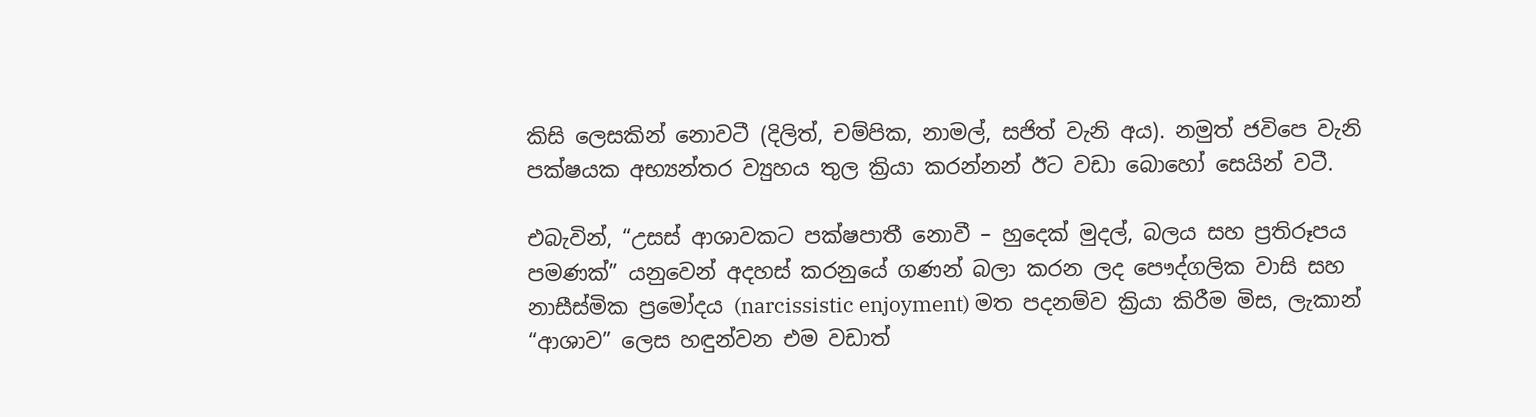කිසි ලෙසකින් නොවටී (දිලිත්, චම්පික, නාමල්, සජිත් වැනි අය). නමුත් ජවිපෙ වැනි පක්ෂයක අභ්‍යන්තර ව්‍යුහය තුල ක්‍රියා කරන්නන් ඊට වඩා බොහෝ සෙයින් වටී.

එබැවින්, “උසස් ආශාවකට පක්ෂපාතී නොවී – හුදෙක් මුදල්, බලය සහ ප්‍රතිරූපය පමණක්” යනුවෙන් අදහස් කරනුයේ ගණන් බලා කරන ලද පෞද්ගලික වාසි සහ නාසීස්මික ප්‍රමෝදය (narcissistic enjoyment) මත පදනම්ව ක්‍රියා කිරීම මිස, ලැකාන් “ආශාව” ලෙස හඳුන්වන එම වඩාත්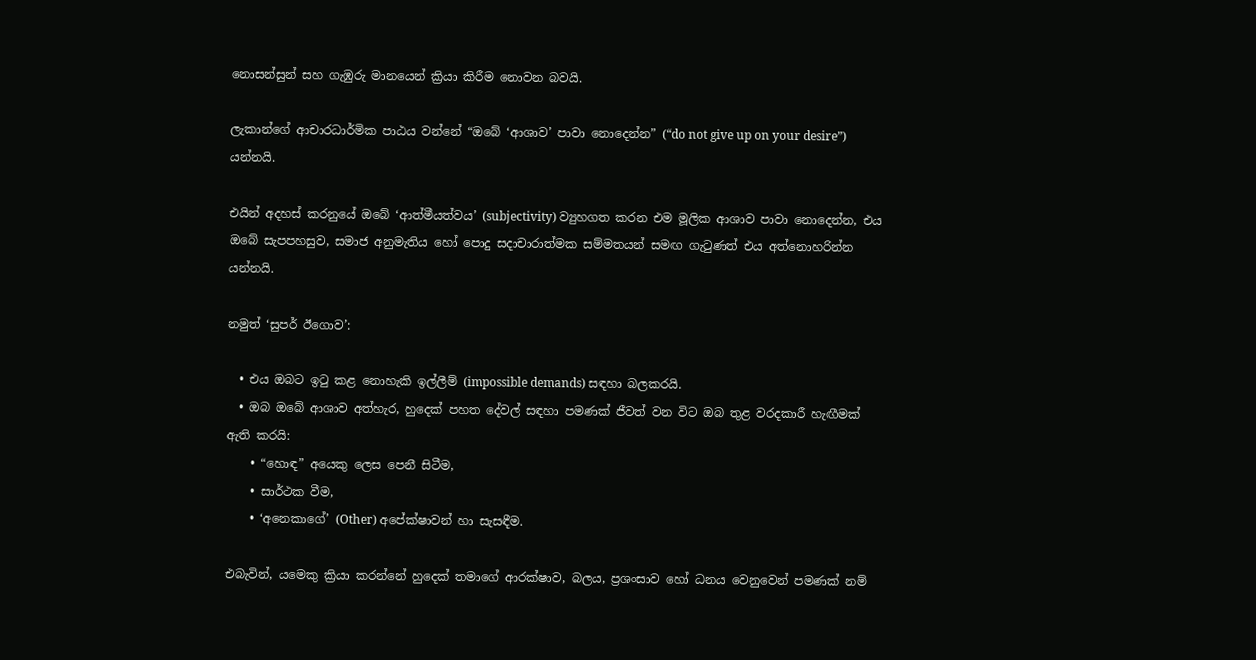නොසන්සුන් සහ ගැඹුරු මානයෙන් ක්‍රියා කිරීම නොවන බවයි.

ලැකාන්ගේ ආචාරධාර්මික පාඨය වන්නේ “ඔබේ ‘ආශාව’ පාවා නොදෙන්න” (“do not give up on your desire”) යන්නයි.

එයින් අදහස් කරනුයේ ඔබේ ‘ආත්මීයත්වය’ (subjectivity) ව්‍යුහගත කරන එම මූලික ආශාව පාවා නොදෙන්න, එය ඔබේ සැපපහසුව, සමාජ අනුමැතිය හෝ පොදු සදාචාරාත්මක සම්මතයන් සමඟ ගැටුණත් එය අත්නොහරින්න යන්නයි.

නමුත් ‘සුපර් ඊගොව’:

  • එය ඔබට ඉටු කළ නොහැකි ඉල්ලීම් (impossible demands) සඳහා බලකරයි.
  • ඔබ ඔබේ ආශාව අත්හැර, හුදෙක් පහත දේවල් සඳහා පමණක් ජීවත් වන විට ඔබ තුළ වරදකාරී හැඟීමක් ඇති කරයි:
    • “හොඳ” අයෙකු ලෙස පෙනී සිටීම,
    • සාර්ථක වීම,
    • ‘අනෙකාගේ’ (Other) අපේක්ෂාවන් හා සැසඳීම.

එබැවින්, යමෙකු ක්‍රියා කරන්නේ හුදෙක් තමාගේ ආරක්ෂාව, බලය, ප්‍රශංසාව හෝ ධනය වෙනුවෙන් පමණක් නම්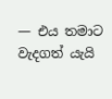— එය තමාට වැදගත් යැයි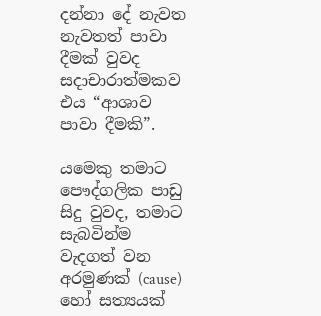දන්නා දේ නැවත නැවතත් පාවා දීමක් වුවද සදාචාරාත්මකව එය “ආශාව පාවා දීමකි”.

යමෙකු තමාට පෞද්ගලික පාඩු සිදු වුවද, තමාට සැබවින්ම වැදගත් වන අරමුණක් (cause) හෝ සත්‍යයක්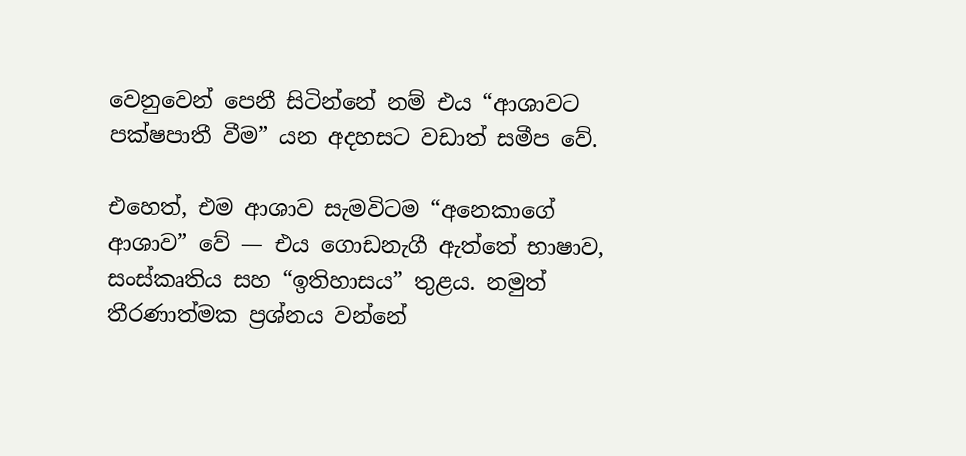වෙනුවෙන් පෙනී සිටින්නේ නම් එය “ආශාවට පක්ෂපාතී වීම” යන අදහසට වඩාත් සමීප වේ.

එහෙත්, එම ආශාව සැමවිටම “අනෙකාගේ ආශාව” වේ — එය ගොඩනැගී ඇත්තේ භාෂාව, සංස්කෘතිය සහ “ඉතිහාසය” තුළය. නමුත් තීරණාත්මක ප්‍රශ්නය වන්නේ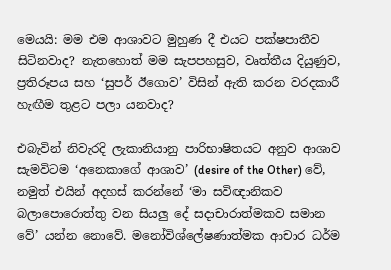මෙයයි: මම එම ආශාවට මුහුණ දී එයට පක්ෂපාතීව සිටිනවාද? නැතහොත් මම සැපපහසුව, වෘත්තීය දියුණුව, ප්‍රතිරූපය සහ ‘සුපර් ඊගොව’ විසින් ඇති කරන වරදකාරී හැඟීම තුළට පලා යනවාද?

එබැවින් නිවැරදි ලැකානියානු පාරිභාෂිතයට අනුව ආශාව සැමවිටම ‘අනෙකාගේ ආශාව’ (desire of the Other) වේ, නමුත් එයින් අදහස් කරන්නේ ‘මා සවිඥානිකව බලාපොරොත්තු වන සියලු දේ සදාචාරාත්මකව සමාන වේ’ යන්න නොවේ. මනෝවිශ්ලේෂණාත්මක ආචාර ධර්ම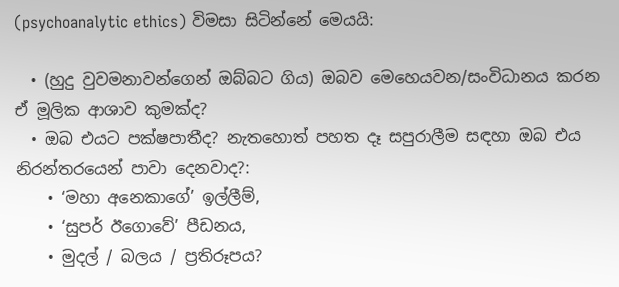(psychoanalytic ethics) විමසා සිටින්නේ මෙයයි:

  • (හුදු වුවමනාවන්ගෙන් ඔබ්බට ගිය) ඔබව මෙහෙයවන/සංවිධානය කරන ඒ මූලික ආශාව කුමක්ද?
  • ඔබ එයට පක්ෂපාතීද? නැතහොත් පහත දෑ සපුරාලීම සඳහා ඔබ එය නිරන්තරයෙන් පාවා දෙනවාද?:
    • ‘මහා අනෙකාගේ’ ඉල්ලීම්,
    • ‘සුපර් ඊගොවේ’ පීඩනය,
    • මුදල් / බලය / ප්‍රතිරූපය?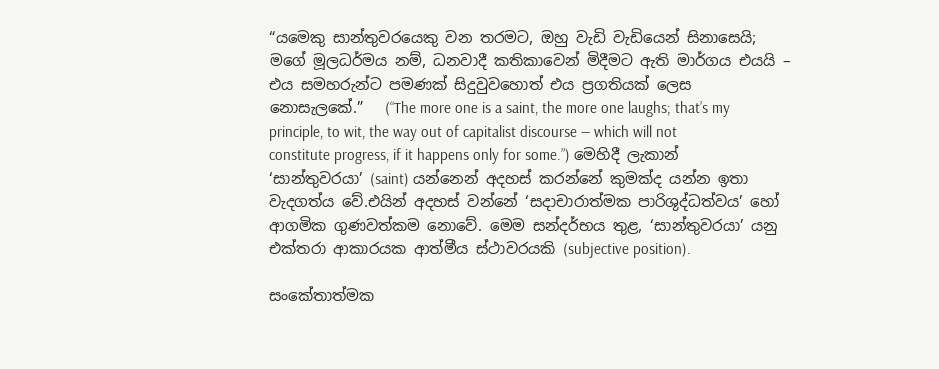“යමෙකු සාන්තුවරයෙකු වන තරමට, ඔහු වැඩි වැඩියෙන් සිනාසෙයි; මගේ මූලධර්මය නම්, ධනවාදී කතිකාවෙන් මිදීමට ඇති මාර්ගය එයයි – එය සමහරුන්ට පමණක් සිදුවුවහොත් එය ප්‍රගතියක් ලෙස නොසැලකේ.”   (“The more one is a saint, the more one laughs; that’s my principle, to wit, the way out of capitalist discourse — which will not constitute progress, if it happens only for some.”) මෙහිදී ලැකාන් ‘සාන්තුවරයා’ (saint) යන්නෙන් අදහස් කරන්නේ කුමක්ද යන්න ඉතා වැදගත්ය වේ.එයින් අදහස් වන්නේ ‘සදාචාරාත්මක පාරිශුද්ධත්වය’ හෝ ආගමික ගුණවත්කම නොවේ. මෙම සන්දර්භය තුළ, ‘සාන්තුවරයා’ යනු එක්තරා ආකාරයක ආත්මීය ස්ථාවරයකි (subjective position).

සංකේතාත්මක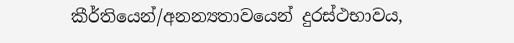කීර්තියෙන්/අනන්‍යතාවයෙන් දුරස්ථභාවය,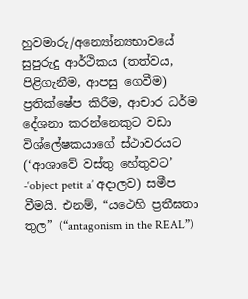හුවමාරු/අන්‍යෝන්‍යභාවයේ සුපුරුදු ආර්ථිකය (තත්වය, පිළිගැනීම, ආපසු ගෙවීම) ප්‍රතික්ෂේප කිරීම, ආචාර ධර්ම දේශනා කරන්නෙකුට වඩා විශ්ලේෂකයාගේ ස්ථාවරයට (‘ආශාවේ වස්තු හේතුවට’ -‘object petit a’ අදාලව) සමීප වීමයි. එනම්, “යථෙහි ප්‍රතීඝතා තුල” (“antagonism in the REAL”)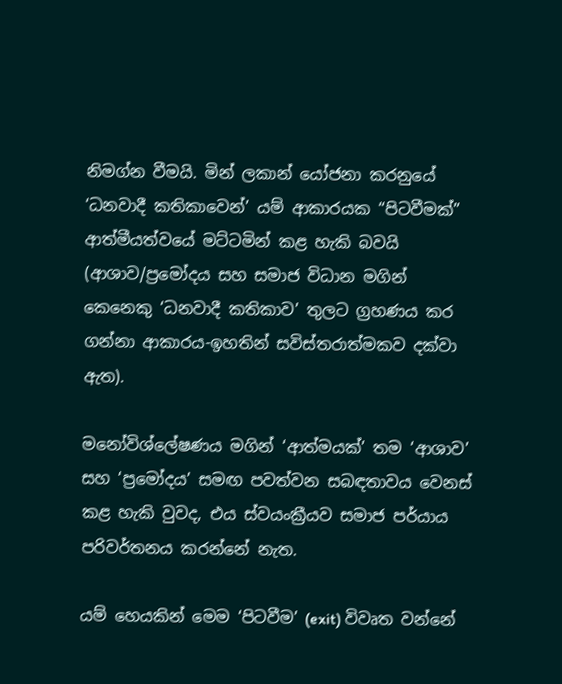නිමග්න වීමයි. මින් ලකාන් යෝජනා කරනුයේ ‘ධනවාදී කතිකාවෙන්’ යම් ආකාරයක “පිටවීමක්” ආත්මීයත්වයේ මට්ටමින් කළ හැකි බවයි (ආශාව/ප්‍රමෝදය සහ සමාජ විධාන මගින් කෙනෙකු ‘ධනවාදී කතිකාව’ තුලට ග්‍රහණය කර ගන්නා ආකාරය-ඉහතින් සවිස්තරාත්මකව දක්වා ඇත).

මනෝවිශ්ලේෂණය මගින් ‘ආත්මයක්’ තම ‘ආශාව’ සහ ‘ප්‍රමෝදය’ සමඟ පවත්වන සබඳතාවය වෙනස් කළ හැකි වුවද, එය ස්වයංක්‍රීයව සමාජ පර්යාය පරිවර්තනය කරන්නේ නැත.

යම් හෙයකින් මෙම ‘පිටවීම’ (exit) විවෘත වන්නේ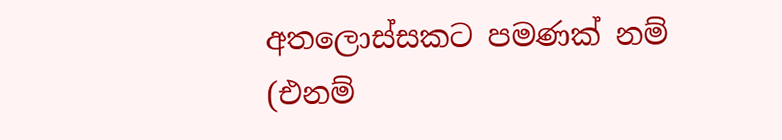අතලොස්සකට පමණක් නම් (එනම්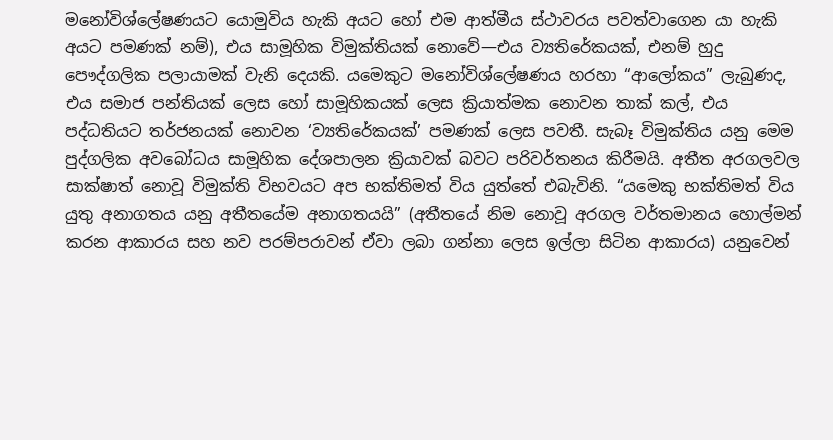මනෝවිශ්ලේෂණයට යොමුවිය හැකි අයට හෝ එම ආත්මීය ස්ථාවරය පවත්වාගෙන යා හැකි අයට පමණක් නම්), එය සාමූහික විමුක්තියක් නොවේ—එය ව්‍යතිරේකයක්, එනම් හුදු පෞද්ගලික පලායාමක් වැනි දෙයකි. යමෙකුට මනෝවිශ්ලේෂණය හරහා “ආලෝකය” ලැබුණද, එය සමාජ පන්තියක් ලෙස හෝ සාමූහිකයක් ලෙස ක්‍රියාත්මක නොවන තාක් කල්, එය පද්ධතියට තර්ජනයක් නොවන ‘ව්‍යතිරේකයක්’ පමණක් ලෙස පවතී. සැබෑ විමුක්තිය යනු මෙම පුද්ගලික අවබෝධය සාමූහික දේශපාලන ක්‍රියාවක් බවට පරිවර්තනය කිරීමයි. අතීත අරගලවල සාක්ෂාත් නොවූ විමුක්ති විභවයට අප භක්තිමත් විය යුත්තේ එබැවිනි. “යමෙකු භක්තිමත් විය යුතු අනාගතය යනු අතීතයේම අනාගතයයි” (අතීතයේ නිම නොවූ අරගල වර්තමානය හොල්මන් කරන ආකාරය සහ නව පරම්පරාවන් ඒවා ලබා ගන්නා ලෙස ඉල්ලා සිටින ආකාරය) යනුවෙන්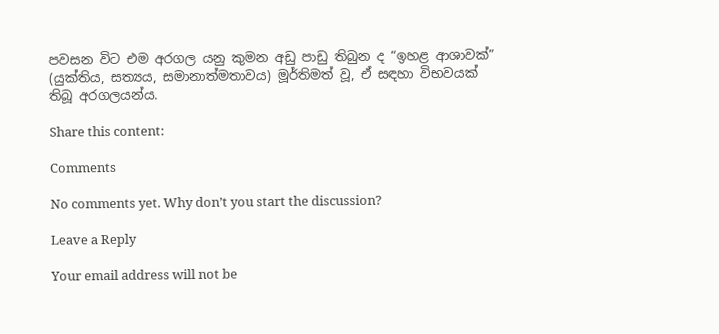පවසන විට එම අරගල යනු කුමන අඩු පාඩු තිබුන ද “ඉහළ ආශාවක්” (යුක්තිය, සත්‍යය, සමානාත්මතාවය) මූර්තිමත් වූ, ඒ සඳහා විභවයක් තිබූ අරගලයන්ය.

Share this content:

Comments

No comments yet. Why don’t you start the discussion?

Leave a Reply

Your email address will not be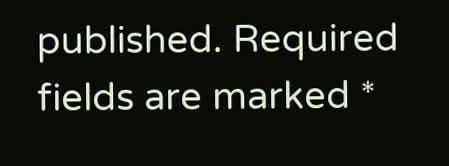published. Required fields are marked *